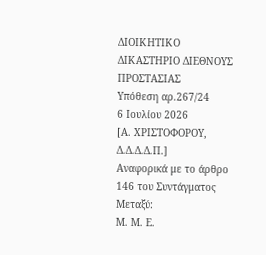ΔΙΟΙΚΗΤΙΚΟ ΔΙΚΑΣΤΗΡΙΟ ΔΙΕΘΝΟΥΣ ΠΡΟΣΤΑΣΙΑΣ
Υπόθεση αρ.267/24
6 Ιουλίου 2026
[Α. ΧΡΙΣΤΟΦΟΡΟΥ, Δ.Δ.Δ.Δ.Π.]
Αναφορικά με το άρθρο 146 του Συντάγματος
Μεταξύ:
Μ. Μ. Ε.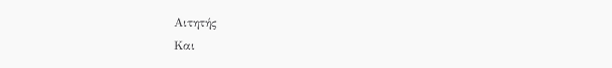Αιτητής
Και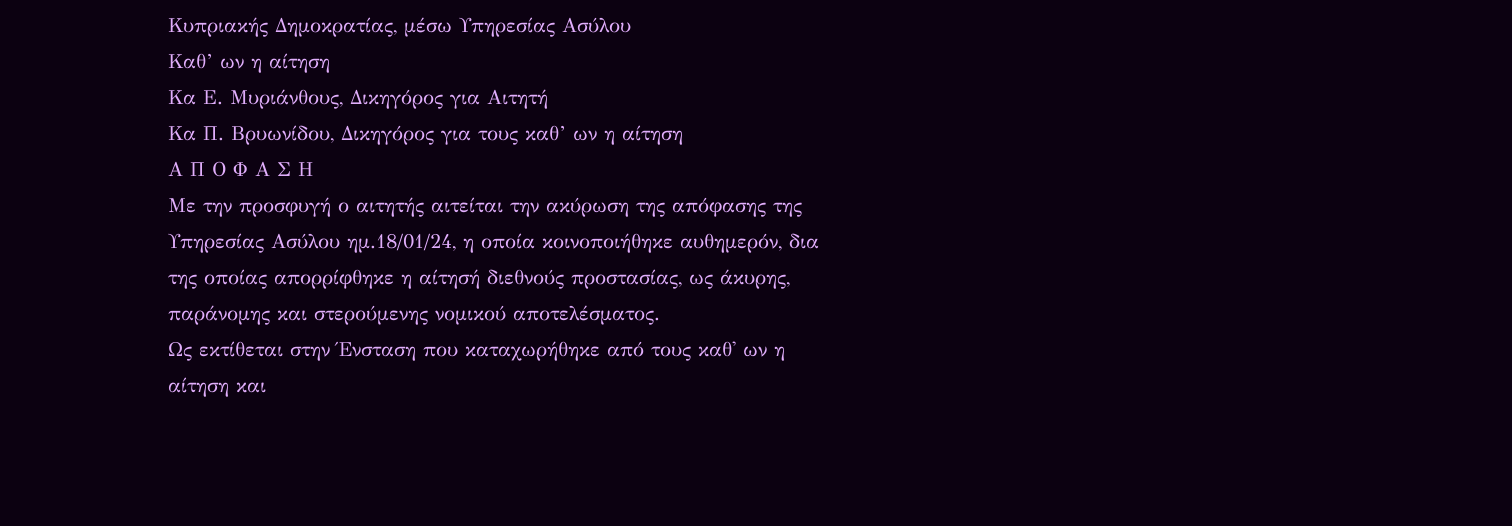Κυπριακής Δημοκρατίας, μέσω Υπηρεσίας Ασύλου
Καθ’ ων η αίτηση
Κα Ε. Μυριάνθους, Δικηγόρος για Αιτητή
Κα Π. Βρυωνίδου, Δικηγόρος για τους καθ’ ων η αίτηση
Α Π Ο Φ Α Σ Η
Με την προσφυγή ο αιτητής αιτείται την ακύρωση της απόφασης της Υπηρεσίας Ασύλου ημ.18/01/24, η οποία κοινοποιήθηκε αυθημερόν, δια της οποίας απορρίφθηκε η αίτησή διεθνούς προστασίας, ως άκυρης, παράνομης και στερούμενης νομικού αποτελέσματος.
Ως εκτίθεται στην Ένσταση που καταχωρήθηκε από τους καθ' ων η αίτηση και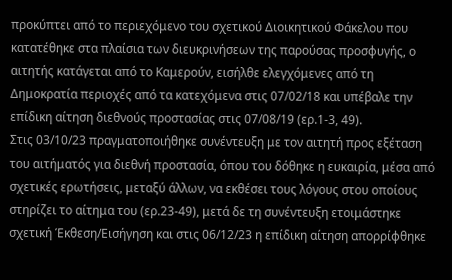προκύπτει από το περιεχόμενο του σχετικού Διοικητικού Φάκελου που κατατέθηκε στα πλαίσια των διευκρινήσεων της παρούσας προσφυγής, ο αιτητής κατάγεται από το Καμερούν, εισήλθε ελεγχόμενες από τη Δημοκρατία περιοχές από τα κατεχόμενα στις 07/02/18 και υπέβαλε την επίδικη αίτηση διεθνούς προστασίας στις 07/08/19 (ερ.1-3, 49).
Στις 03/10/23 πραγματοποιήθηκε συνέντευξη με τον αιτητή προς εξέταση του αιτήματός για διεθνή προστασία, όπου του δόθηκε η ευκαιρία, μέσα από σχετικές ερωτήσεις, μεταξύ άλλων, να εκθέσει τους λόγους στου οποίους στηρίζει το αίτημα του (ερ.23-49), μετά δε τη συνέντευξη ετοιμάστηκε σχετική Έκθεση/Εισήγηση και στις 06/12/23 η επίδικη αίτηση απορρίφθηκε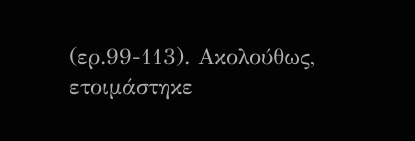(ερ.99-113). Ακολούθως, ετοιμάστηκε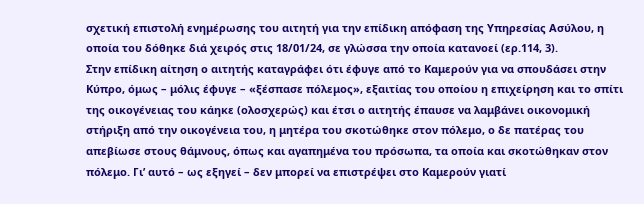σχετική επιστολή ενημέρωσης του αιτητή για την επίδικη απόφαση της Υπηρεσίας Ασύλου, η οποία του δόθηκε διά χειρός στις 18/01/24, σε γλώσσα την οποία κατανοεί (ερ.114, 3).
Στην επίδικη αίτηση ο αιτητής καταγράφει ότι έφυγε από το Καμερούν για να σπουδάσει στην Κύπρο, όμως – μόλις έφυγε – «ξέσπασε πόλεμος», εξαιτίας του οποίου η επιχείρηση και το σπίτι της οικογένειας του κάηκε (ολοσχερώς) και έτσι ο αιτητής έπαυσε να λαμβάνει οικονομική στήριξη από την οικογένεια του, η μητέρα του σκοτώθηκε στον πόλεμο, ο δε πατέρας του απεβίωσε στους θάμνους, όπως και αγαπημένα του πρόσωπα, τα οποία και σκοτώθηκαν στον πόλεμο. Γι’ αυτό – ως εξηγεί – δεν μπορεί να επιστρέψει στο Καμερούν γιατί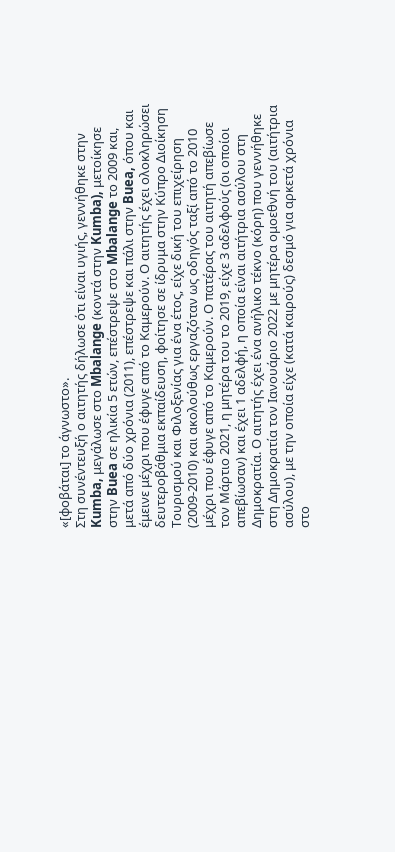«[φοβάται] το άγνωστο».
Στη συνέντευξή ο αιτητής δήλωσε ότι είναι υγιής, γεννήθηκε στην Kumba, μεγάλωσε στο Mbalange (κοντά στην Kumba), μετοίκησε στην Buea σε ηλικία 5 ετών, επέστρεψε στο Mbalange το 2009 και, μετά από δύο χρόνια (2011), επέστρεψε και πάλι στην Buea, όπου και έμεινε μέχρι που έφυγε από το Καμερούν. Ο αιτητής έχει ολοκληρώσει δευτεροβάθμια εκπαίδευση, φοίτησε σε ίδρυμα στην Κύπρο Διοίκηση Τουρισμού και Φιλοξενίας για ένα έτος, είχε δική του επιχείρηση (2009-2010) και ακολούθως εργαζόταν ως οδηγός ταξί από το 2010 μέχρι που έφυγε από το Καμερούν. Ο πατέρας του αιτητή απεβίωσε τον Μάρτιο 2021, η μητέρα του το 2019, είχε 3 αδελφούς (οι οποίοι απεβίωσαν) και έχει 1 αδελφή, η οποία είναι αιτήτρια ασύλου στη Δημοκρατία. Ο αιτητής έχει ένα ανήλικο τέκνο (κόρη) που γεννήθηκε στη Δημοκρατία τον Ιανουάριο 2022 με μητέρα ομοεθνή του (αιτήτρια ασύλου), με την οποία είχε (κατά καιρούς) δεσμό για αρκετά χρόνια στο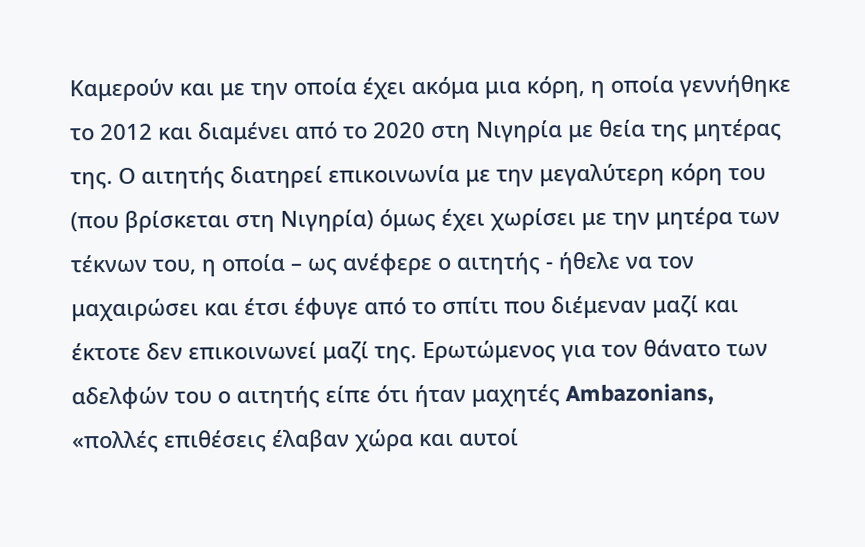Καμερούν και με την οποία έχει ακόμα μια κόρη, η οποία γεννήθηκε το 2012 και διαμένει από το 2020 στη Νιγηρία με θεία της μητέρας της. Ο αιτητής διατηρεί επικοινωνία με την μεγαλύτερη κόρη του (που βρίσκεται στη Νιγηρία) όμως έχει χωρίσει με την μητέρα των τέκνων του, η οποία – ως ανέφερε ο αιτητής - ήθελε να τον μαχαιρώσει και έτσι έφυγε από το σπίτι που διέμεναν μαζί και έκτοτε δεν επικοινωνεί μαζί της. Ερωτώμενος για τον θάνατο των αδελφών του ο αιτητής είπε ότι ήταν μαχητές Ambazonians, «πολλές επιθέσεις έλαβαν χώρα και αυτοί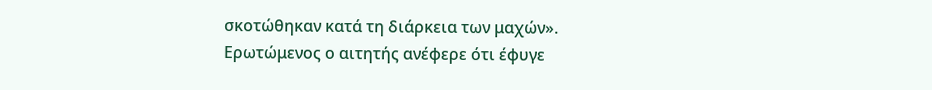σκοτώθηκαν κατά τη διάρκεια των μαχών».
Ερωτώμενος ο αιτητής ανέφερε ότι έφυγε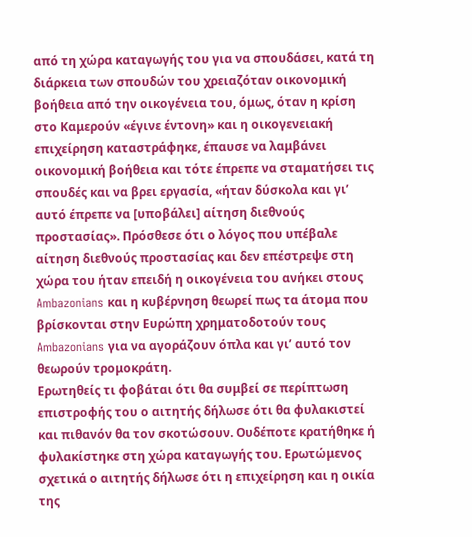από τη χώρα καταγωγής του για να σπουδάσει, κατά τη διάρκεια των σπουδών του χρειαζόταν οικονομική βοήθεια από την οικογένεια του, όμως, όταν η κρίση στο Καμερούν «έγινε έντονη» και η οικογενειακή επιχείρηση καταστράφηκε, έπαυσε να λαμβάνει οικονομική βοήθεια και τότε έπρεπε να σταματήσει τις σπουδές και να βρει εργασία, «ήταν δύσκολα και γι’ αυτό έπρεπε να [υποβάλει] αίτηση διεθνούς προστασίας». Πρόσθεσε ότι ο λόγος που υπέβαλε αίτηση διεθνούς προστασίας και δεν επέστρεψε στη χώρα του ήταν επειδή η οικογένεια του ανήκει στους Ambazonians και η κυβέρνηση θεωρεί πως τα άτομα που βρίσκονται στην Ευρώπη χρηματοδοτούν τους Ambazonians για να αγοράζουν όπλα και γι’ αυτό τον θεωρούν τρομοκράτη.
Ερωτηθείς τι φοβάται ότι θα συμβεί σε περίπτωση επιστροφής του ο αιτητής δήλωσε ότι θα φυλακιστεί και πιθανόν θα τον σκοτώσουν. Ουδέποτε κρατήθηκε ή φυλακίστηκε στη χώρα καταγωγής του. Ερωτώμενος σχετικά ο αιτητής δήλωσε ότι η επιχείρηση και η οικία της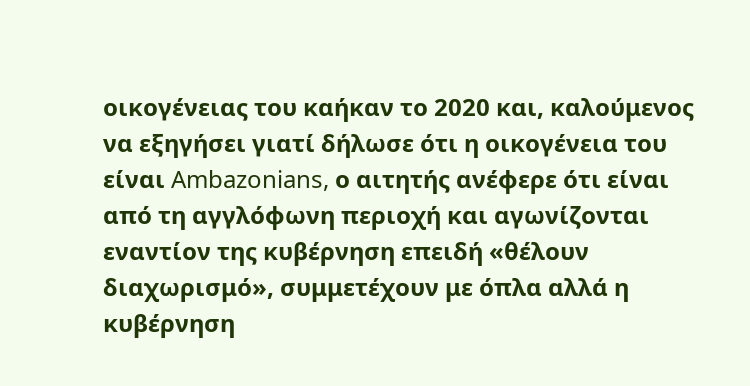οικογένειας του καήκαν το 2020 και, καλούμενος να εξηγήσει γιατί δήλωσε ότι η οικογένεια του είναι Ambazonians, ο αιτητής ανέφερε ότι είναι από τη αγγλόφωνη περιοχή και αγωνίζονται εναντίον της κυβέρνηση επειδή «θέλουν διαχωρισμό», συμμετέχουν με όπλα αλλά η κυβέρνηση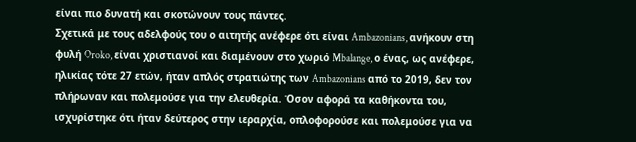είναι πιο δυνατή και σκοτώνουν τους πάντες.
Σχετικά με τους αδελφούς του ο αιτητής ανέφερε ότι είναι Ambazonians, ανήκουν στη φυλή Oroko, είναι χριστιανοί και διαμένουν στο χωριό Mbalange, ο ένας, ως ανέφερε, ηλικίας τότε 27 ετών, ήταν απλός στρατιώτης των Ambazonians από το 2019, δεν τον πλήρωναν και πολεμούσε για την ελευθερία. Όσον αφορά τα καθήκοντα του, ισχυρίστηκε ότι ήταν δεύτερος στην ιεραρχία, οπλοφορούσε και πολεμούσε για να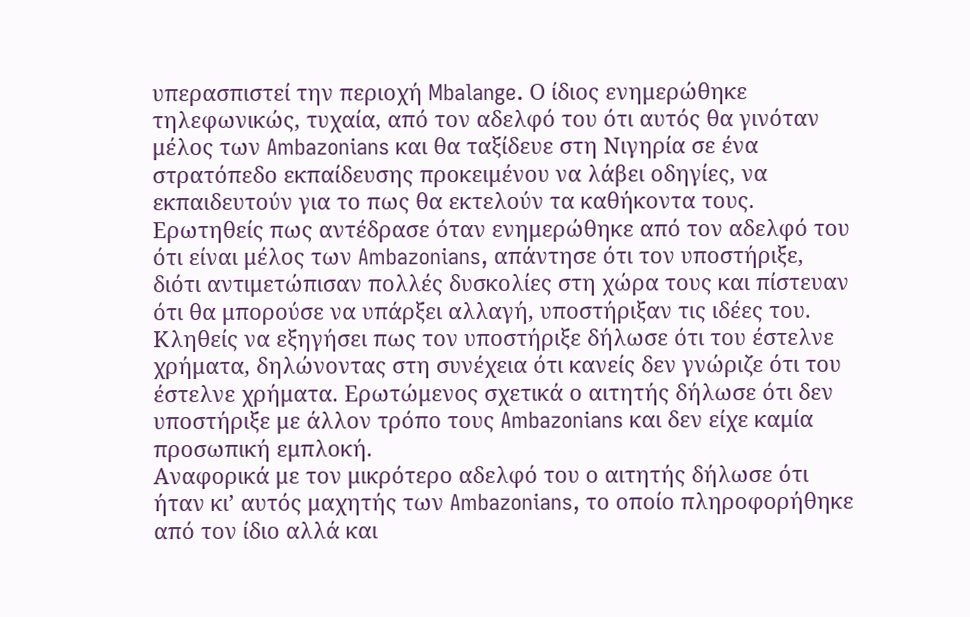υπερασπιστεί την περιοχή Mbalange. Ο ίδιος ενημερώθηκε τηλεφωνικώς, τυχαία, από τον αδελφό του ότι αυτός θα γινόταν μέλος των Ambazonians και θα ταξίδευε στη Νιγηρία σε ένα στρατόπεδο εκπαίδευσης προκειμένου να λάβει οδηγίες, να εκπαιδευτούν για το πως θα εκτελούν τα καθήκοντα τους. Ερωτηθείς πως αντέδρασε όταν ενημερώθηκε από τον αδελφό του ότι είναι μέλος των Ambazonians, απάντησε ότι τον υποστήριξε, διότι αντιμετώπισαν πολλές δυσκολίες στη χώρα τους και πίστευαν ότι θα μπορούσε να υπάρξει αλλαγή, υποστήριξαν τις ιδέες του. Κληθείς να εξηγήσει πως τον υποστήριξε δήλωσε ότι του έστελνε χρήματα, δηλώνοντας στη συνέχεια ότι κανείς δεν γνώριζε ότι του έστελνε χρήματα. Ερωτώμενος σχετικά ο αιτητής δήλωσε ότι δεν υποστήριξε με άλλον τρόπο τους Ambazonians και δεν είχε καμία προσωπική εμπλοκή.
Αναφορικά με τον μικρότερο αδελφό του ο αιτητής δήλωσε ότι ήταν κι’ αυτός μαχητής των Ambazonians, το οποίο πληροφορήθηκε από τον ίδιο αλλά και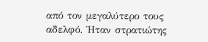από τον μεγαλύτερο τους αδελφό. Ήταν στρατιώτης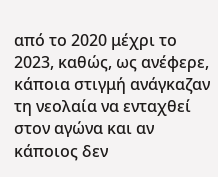από το 2020 μέχρι το 2023, καθώς, ως ανέφερε, κάποια στιγμή ανάγκαζαν τη νεολαία να ενταχθεί στον αγώνα και αν κάποιος δεν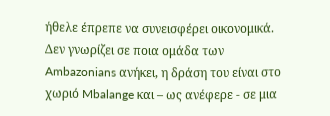ήθελε έπρεπε να συνεισφέρει οικονομικά. Δεν γνωρίζει σε ποια ομάδα των Ambazonians ανήκει, η δράση του είναι στο χωριό Mbalange και – ως ανέφερε - σε μια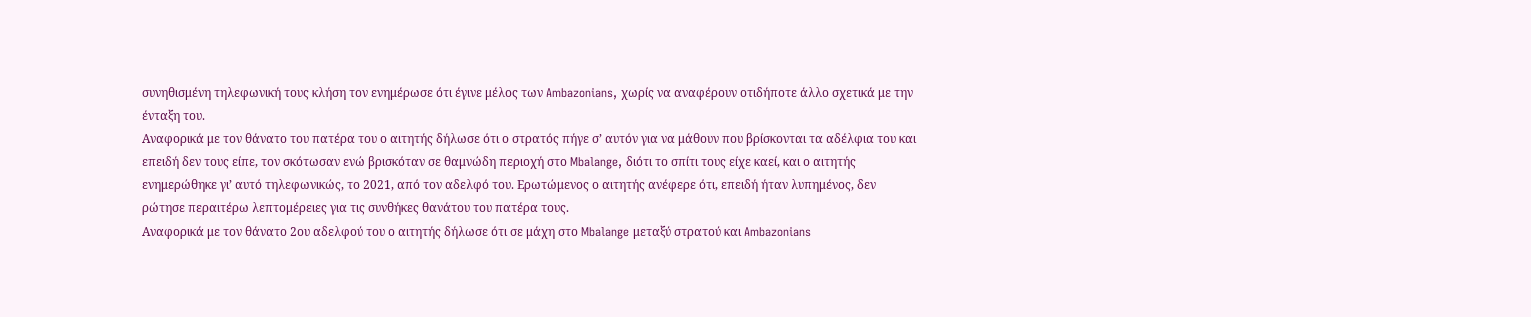συνηθισμένη τηλεφωνική τους κλήση τον ενημέρωσε ότι έγινε μέλος των Ambazonians, χωρίς να αναφέρουν οτιδήποτε άλλο σχετικά με την ένταξη του.
Αναφορικά με τον θάνατο του πατέρα του ο αιτητής δήλωσε ότι ο στρατός πήγε σ’ αυτόν για να μάθουν που βρίσκονται τα αδέλφια του και επειδή δεν τους είπε, τον σκότωσαν ενώ βρισκόταν σε θαμνώδη περιοχή στο Mbalange, διότι το σπίτι τους είχε καεί, και ο αιτητής ενημερώθηκε γι’ αυτό τηλεφωνικώς, το 2021, από τον αδελφό του. Ερωτώμενος ο αιτητής ανέφερε ότι, επειδή ήταν λυπημένος, δεν ρώτησε περαιτέρω λεπτομέρειες για τις συνθήκες θανάτου του πατέρα τους.
Αναφορικά με τον θάνατο 2ου αδελφού του ο αιτητής δήλωσε ότι σε μάχη στο Mbalange μεταξύ στρατού και Ambazonians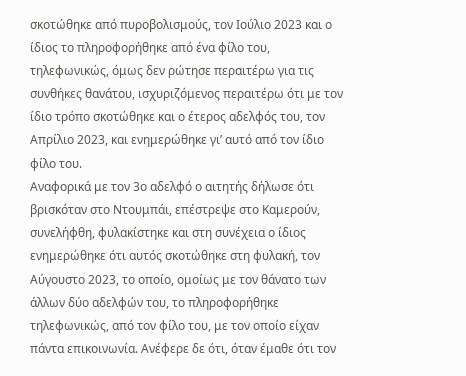σκοτώθηκε από πυροβολισμούς, τον Ιούλιο 2023 και ο ίδιος το πληροφορήθηκε από ένα φίλο του, τηλεφωνικώς, όμως δεν ρώτησε περαιτέρω για τις συνθήκες θανάτου, ισχυριζόμενος περαιτέρω ότι με τον ίδιο τρόπο σκοτώθηκε και ο έτερος αδελφός του, τον Απρίλιο 2023, και ενημερώθηκε γι’ αυτό από τον ίδιο φίλο του.
Αναφορικά με τον 3ο αδελφό ο αιτητής δήλωσε ότι βρισκόταν στο Ντουμπάι, επέστρεψε στο Καμερούν, συνελήφθη, φυλακίστηκε και στη συνέχεια ο ίδιος ενημερώθηκε ότι αυτός σκοτώθηκε στη φυλακή, τον Αύγουστο 2023, το οποίο, ομοίως με τον θάνατο των άλλων δύο αδελφών του, το πληροφορήθηκε τηλεφωνικώς, από τον φίλο του, με τον οποίο είχαν πάντα επικοινωνία. Ανέφερε δε ότι, όταν έμαθε ότι τον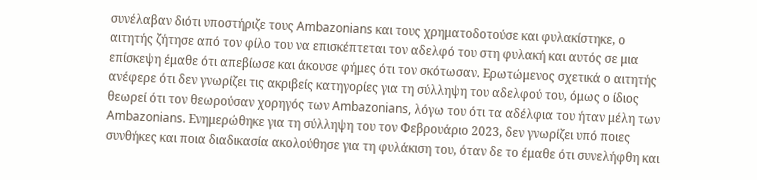συνέλαβαν διότι υποστήριζε τους Ambazonians και τους χρηματοδοτούσε και φυλακίστηκε, ο αιτητής ζήτησε από τον φίλο του να επισκέπτεται τον αδελφό του στη φυλακή και αυτός σε μια επίσκεψη έμαθε ότι απεβίωσε και άκουσε φήμες ότι τον σκότωσαν. Ερωτώμενος σχετικά ο αιτητής ανέφερε ότι δεν γνωρίζει τις ακριβείς κατηγορίες για τη σύλληψη του αδελφού του, όμως ο ίδιος θεωρεί ότι τον θεωρούσαν χορηγός των Ambazonians, λόγω του ότι τα αδέλφια του ήταν μέλη των Ambazonians. Ενημερώθηκε για τη σύλληψη του τον Φεβρουάριο 2023, δεν γνωρίζει υπό ποιες συνθήκες και ποια διαδικασία ακολούθησε για τη φυλάκιση του, όταν δε το έμαθε ότι συνελήφθη και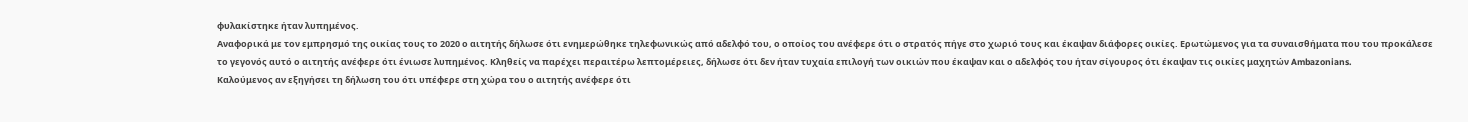φυλακίστηκε ήταν λυπημένος.
Αναφορικά με τον εμπρησμό της οικίας τους το 2020 ο αιτητής δήλωσε ότι ενημερώθηκε τηλεφωνικώς από αδελφό του, ο οποίος του ανέφερε ότι ο στρατός πήγε στο χωριό τους και έκαψαν διάφορες οικίες. Ερωτώμενος για τα συναισθήματα που του προκάλεσε το γεγονός αυτό ο αιτητής ανέφερε ότι ένιωσε λυπημένος. Κληθείς να παρέχει περαιτέρω λεπτομέρειες, δήλωσε ότι δεν ήταν τυχαία επιλογή των οικιών που έκαψαν και ο αδελφός του ήταν σίγουρος ότι έκαψαν τις οικίες μαχητών Ambazonians.
Καλούμενος αν εξηγήσει τη δήλωση του ότι υπέφερε στη χώρα του ο αιτητής ανέφερε ότι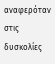αναφερόταν στις δυσκολίες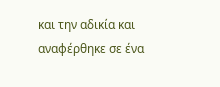και την αδικία και αναφέρθηκε σε ένα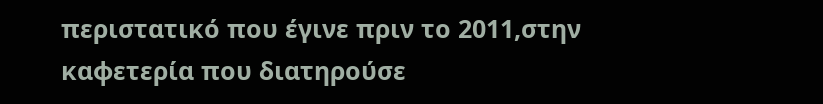περιστατικό που έγινε πριν το 2011,στην καφετερία που διατηρούσε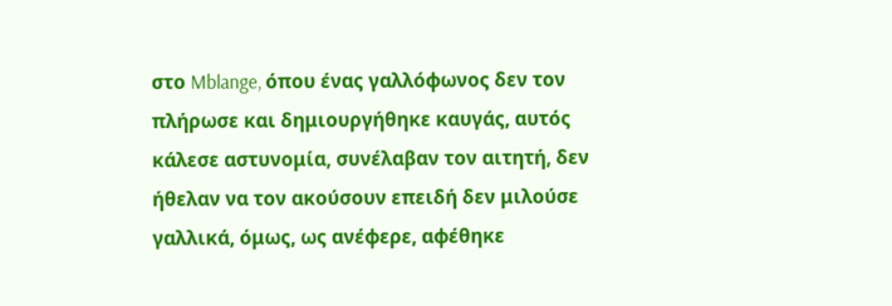στο Mblange, όπου ένας γαλλόφωνος δεν τον πλήρωσε και δημιουργήθηκε καυγάς, αυτός κάλεσε αστυνομία, συνέλαβαν τον αιτητή, δεν ήθελαν να τον ακούσουν επειδή δεν μιλούσε γαλλικά, όμως, ως ανέφερε, αφέθηκε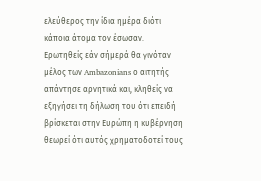ελεύθερος την ίδια ημέρα διότι κάποια άτομα τον έσωσαν.
Ερωτηθείς εάν σήμερά θα γινόταν μέλος των Ambazonians ο αιτητής απάντησε αρνητικά και, κληθείς να εξηγήσει τη δήλωση του ότι επειδή βρίσκεται στην Ευρώπη η κυβέρνηση θεωρεί ότι αυτός χρηματοδοτεί τους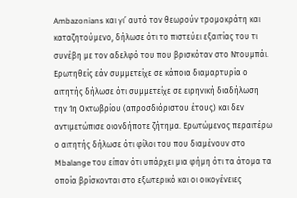Ambazonians και γι’ αυτό τον θεωρούν τρομοκράτη και καταζητούμενο, δήλωσε ότι το πιστεύει εξαιτίας του τι συνέβη με τον αδελφό του που βρισκόταν στο Ντουμπάι. Ερωτηθείς εάν συμμετείχε σε κάποια διαμαρτυρία ο αιτητής δήλωσε ότι συμμετείχε σε ειρηνική διαδήλωση την 1η Οκτωβρίου (απροσδιόριστου έτους) και δεν αντιμετώπισε οιονδήποτε ζήτημα. Ερωτώμενος περαιτέρω ο αιτητής δήλωσε ότι φίλοι του που διαμένουν στο Mbalange του είπαν ότι υπάρχει μια φήμη ότι τα άτομα τα οποία βρίσκονται στο εξωτερικό και οι οικογένειες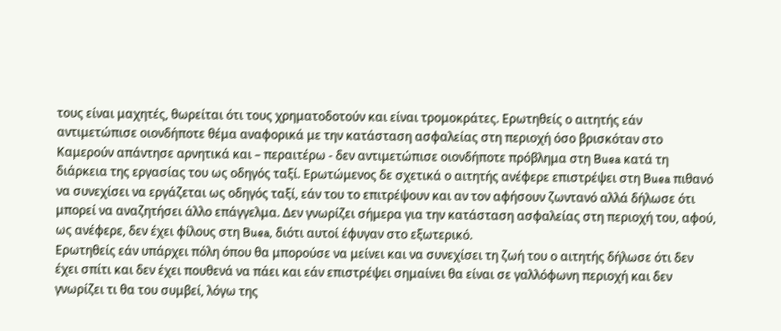τους είναι μαχητές, θωρείται ότι τους χρηματοδοτούν και είναι τρομοκράτες. Ερωτηθείς ο αιτητής εάν αντιμετώπισε οιονδήποτε θέμα αναφορικά με την κατάσταση ασφαλείας στη περιοχή όσο βρισκόταν στο Καμερούν απάντησε αρνητικά και – περαιτέρω - δεν αντιμετώπισε οιονδήποτε πρόβλημα στη Buea κατά τη διάρκεια της εργασίας του ως οδηγός ταξί. Ερωτώμενος δε σχετικά ο αιτητής ανέφερε επιστρέψει στη Buea πιθανό να συνεχίσει να εργάζεται ως οδηγός ταξί, εάν του το επιτρέψουν και αν τον αφήσουν ζωντανό αλλά δήλωσε ότι μπορεί να αναζητήσει άλλο επάγγελμα. Δεν γνωρίζει σήμερα για την κατάσταση ασφαλείας στη περιοχή του, αφού, ως ανέφερε, δεν έχει φίλους στη Buea, διότι αυτοί έφυγαν στο εξωτερικό.
Ερωτηθείς εάν υπάρχει πόλη όπου θα μπορούσε να μείνει και να συνεχίσει τη ζωή του ο αιτητής δήλωσε ότι δεν έχει σπίτι και δεν έχει πουθενά να πάει και εάν επιστρέψει σημαίνει θα είναι σε γαλλόφωνη περιοχή και δεν γνωρίζει τι θα του συμβεί, λόγω της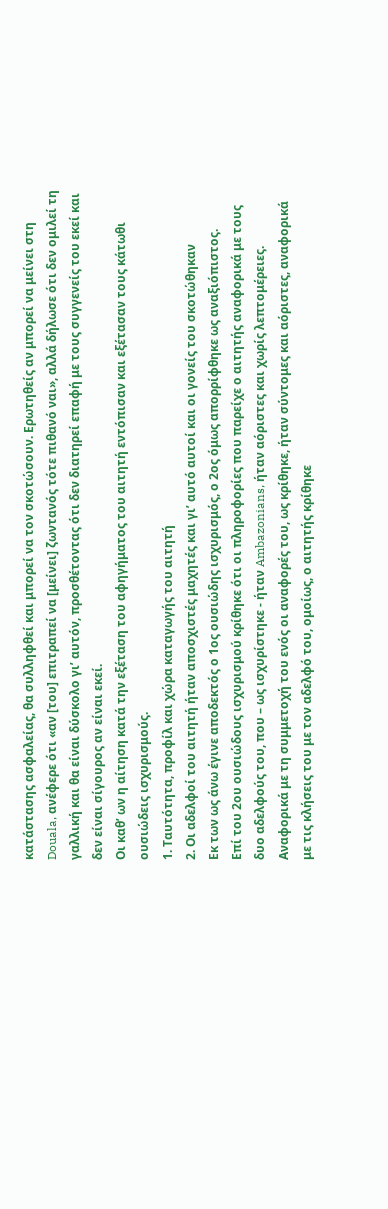κατάστασης ασφαλείας, θα συλληφθεί και μπορεί να τον σκοτώσουν. Ερωτηθείς αν μπορεί να μείνει στη Douala, ανέφερε ότι «αν [του] επιτραπεί να [μείνει] ζωντανός τότε πιθανό ναι», αλλά δήλωσε ότι δεν ομιλεί τη γαλλική και θα είναι δύσκολο γι’ αυτόν, προσθέτοντας ότι δεν διατηρεί επαφή με τους συγγενείς του εκεί και δεν είναι σίγουρος αν είναι εκεί.
Οι καθ’ ων η αίτηση κατά την εξέταση του αφηγήματος του αιτητή εντόπισαν και εξέτασαν τους κάτωθι ουσιώδεις ισχυρισμούς.
1. Ταυτότητα, προφίλ και χώρα καταγωγής του αιτητή
2. Οι αδελφοί του αιτητή ήταν αποσχιστές μαχητές και γι’ αυτό αυτοί και οι γονείς του σκοτώθηκαν
Εκ των ως άνω έγινε αποδεκτός ο 1ος ουσιώδης ισχυρισμός, ο 2ος όμως απορρίφθηκε ως αναξιόπιστος.
Επί του 2ου ουσιώδους ισχυρισμού κρίθηκε ότι οι πληροφορίες που παρείχε ο αιτητής αναφορικά με τους δυο αδελφούς του, που – ως ισχυρίστηκε - ήταν Ambazonians, ήταν αόριστες και χωρίς λεπτομέρειες. Αναφορικά με τη συμμετοχή του ενός οι αναφορές του, ως κρίθηκε, ήταν σύντομες και αόριστες, αναφορικά με τις κλήσεις του με τον αδελφό του, ομοίως, ο αιτητής κρίθηκε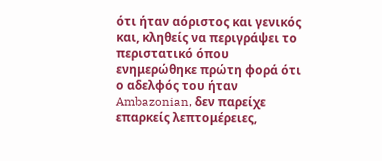ότι ήταν αόριστος και γενικός και, κληθείς να περιγράψει το περιστατικό όπου ενημερώθηκε πρώτη φορά ότι ο αδελφός του ήταν Ambazonian, δεν παρείχε επαρκείς λεπτομέρειες,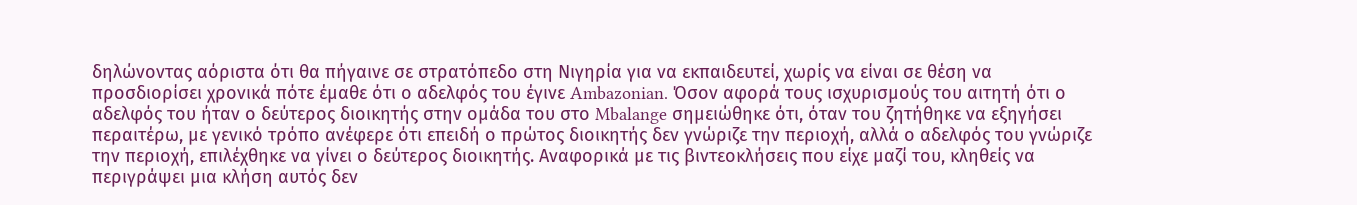δηλώνοντας αόριστα ότι θα πήγαινε σε στρατόπεδο στη Νιγηρία για να εκπαιδευτεί, χωρίς να είναι σε θέση να προσδιορίσει χρονικά πότε έμαθε ότι ο αδελφός του έγινε Ambazonian. Όσον αφορά τους ισχυρισμούς του αιτητή ότι ο αδελφός του ήταν ο δεύτερος διοικητής στην ομάδα του στο Mbalange σημειώθηκε ότι, όταν του ζητήθηκε να εξηγήσει περαιτέρω, με γενικό τρόπο ανέφερε ότι επειδή ο πρώτος διοικητής δεν γνώριζε την περιοχή, αλλά ο αδελφός του γνώριζε την περιοχή, επιλέχθηκε να γίνει ο δεύτερος διοικητής. Αναφορικά με τις βιντεοκλήσεις που είχε μαζί του, κληθείς να περιγράψει μια κλήση αυτός δεν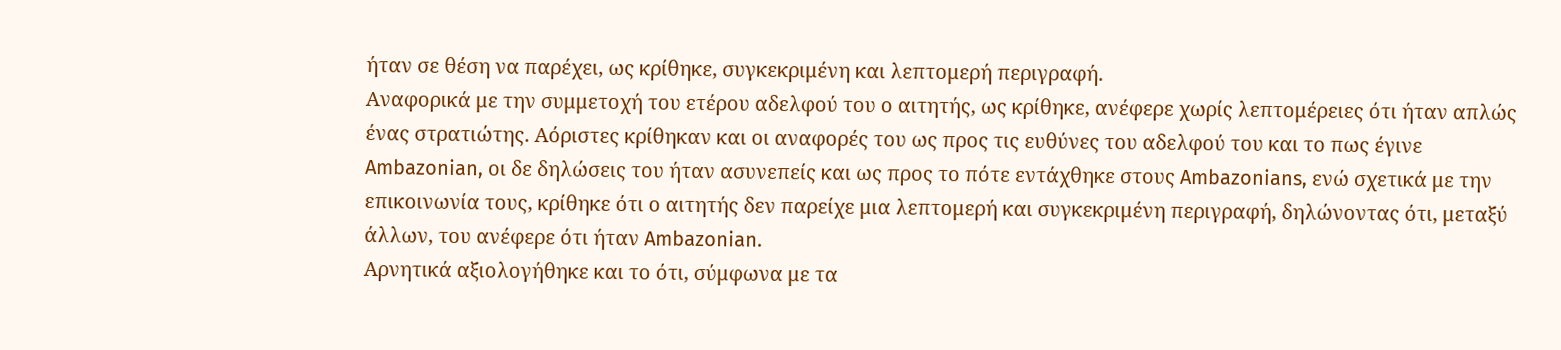ήταν σε θέση να παρέχει, ως κρίθηκε, συγκεκριμένη και λεπτομερή περιγραφή.
Αναφορικά με την συμμετοχή του ετέρου αδελφού του ο αιτητής, ως κρίθηκε, ανέφερε χωρίς λεπτομέρειες ότι ήταν απλώς ένας στρατιώτης. Αόριστες κρίθηκαν και οι αναφορές του ως προς τις ευθύνες του αδελφού του και το πως έγινε Ambazonian, οι δε δηλώσεις του ήταν ασυνεπείς και ως προς το πότε εντάχθηκε στους Ambazonians, ενώ σχετικά με την επικοινωνία τους, κρίθηκε ότι ο αιτητής δεν παρείχε μια λεπτομερή και συγκεκριμένη περιγραφή, δηλώνοντας ότι, μεταξύ άλλων, του ανέφερε ότι ήταν Ambazonian.
Αρνητικά αξιολογήθηκε και το ότι, σύμφωνα με τα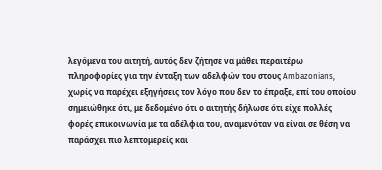λεγόμενα του αιτητή, αυτός δεν ζήτησε να μάθει περαιτέρω πληροφορίες για την ένταξη των αδελφών του στους Ambazonians, χωρίς να παρέχει εξηγήσεις τον λόγο που δεν το έπραξε, επί του οποίου σημειώθηκε ότι, με δεδομένο ότι ο αιτητής δήλωσε ότι είχε πολλές φορές επικοινωνία με τα αδέλφια του, αναμενόταν να είναι σε θέση να παράσχει πιο λεπτομερείς και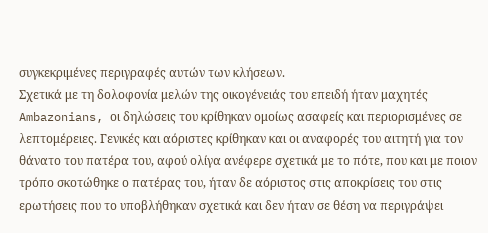συγκεκριμένες περιγραφές αυτών των κλήσεων.
Σχετικά με τη δολοφονία μελών της οικογένειάς του επειδή ήταν μαχητές Ambazonians, οι δηλώσεις του κρίθηκαν ομοίως ασαφείς και περιορισμένες σε λεπτομέρειες. Γενικές και αόριστες κρίθηκαν και οι αναφορές του αιτητή για τον θάνατο του πατέρα του, αφού ολίγα ανέφερε σχετικά με το πότε, που και με ποιον τρόπο σκοτώθηκε ο πατέρας του, ήταν δε αόριστος στις αποκρίσεις του στις ερωτήσεις που το υποβλήθηκαν σχετικά και δεν ήταν σε θέση να περιγράψει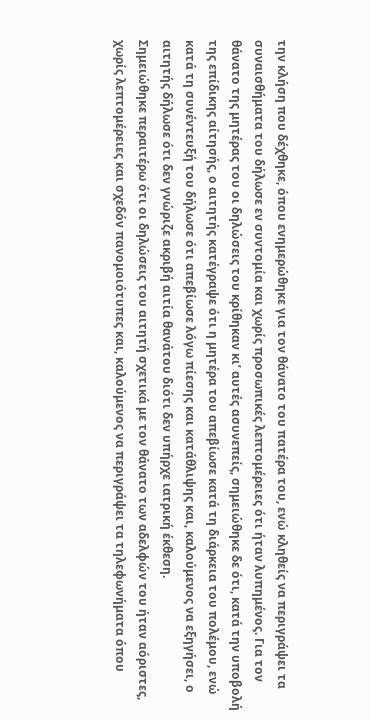την κλήση που δέχθηκε, όπου ενημερώθηκε για τον θάνατο του πατέρα του, ενώ κληθείς να περιγράψει τα συναισθήματα του δήλωσε εν συντομία και χωρίς προσωπικές λεπτομέρειες ότι ήταν λυπημένος. Για τον θάνατο της μητέρας του οι δηλώσεις του κρίθηκαν κι’ αυτές ασυνεπείς, σημειώθηκε δε ότι, κατά την υποβολή της επίδικης αίτησής, ο αιτητής κατέγραψε ότι η μητέρα του απεβίωσε κατά τη διάρκεια του πολέμου, ενώ κατά τη συνέντευξή του δήλωσε ότι απεβίωσε λόγω πίεσης και κατάθλιψης και, καλούμενος να εξηγήσει, ο αιτητής δήλωσε ότι δεν γνώριζε ακριβή αιτία θανάτου διότι δεν υπήρχε ιατρική έκθεση.
Σημειώθηκε περαιτέρω ότι οι δηλώσεις του αιτητή σχετικά με τον θάνατο των αδελφών του ήταν αόριστες, χωρίς λεπτομέρειες και σχεδόν πανομοιότυπες και, καλούμενος να περιγράψει τα τηλεφωνήματα όπου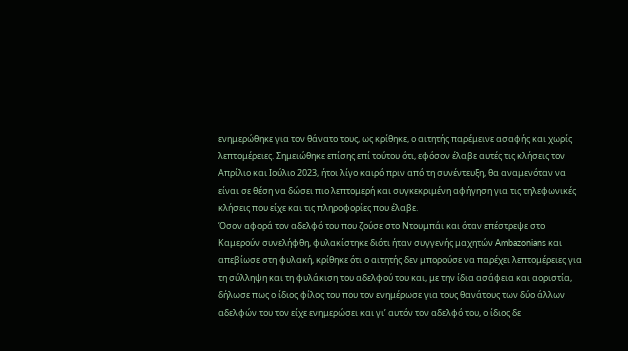ενημερώθηκε για τον θάνατο τους, ως κρίθηκε, ο αιτητής παρέμεινε ασαφής και χωρίς λεπτομέρειες. Σημειώθηκε επίσης επί τούτου ότι, εφόσον έλαβε αυτές τις κλήσεις τον Απρίλιο και Ιούλιο 2023, ήτοι λίγο καιρό πριν από τη συνέντευξη, θα αναμενόταν να είναι σε θέση να δώσει πιο λεπτομερή και συγκεκριμένη αφήγηση για τις τηλεφωνικές κλήσεις που είχε και τις πληροφορίες που έλαβε.
Όσον αφορά τον αδελφό του που ζούσε στο Ντουμπάι και όταν επέστρεψε στο Καμερούν συνελήφθη, φυλακίστηκε διότι ήταν συγγενής μαχητών Ambazonians και απεβίωσε στη φυλακή, κρίθηκε ότι ο αιτητής δεν μπορούσε να παρέχει λεπτομέρειες για τη σύλληψη και τη φυλάκιση του αδελφού του και, με την ίδια ασάφεια και αοριστία, δήλωσε πως ο ίδιος φίλος του που τον ενημέρωσε για τους θανάτους των δύο άλλων αδελφών του τον είχε ενημερώσει και γι’ αυτόν τον αδελφό του, ο ίδιος δε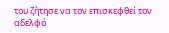του ζήτησε να τον επισκεφθεί τον αδελφό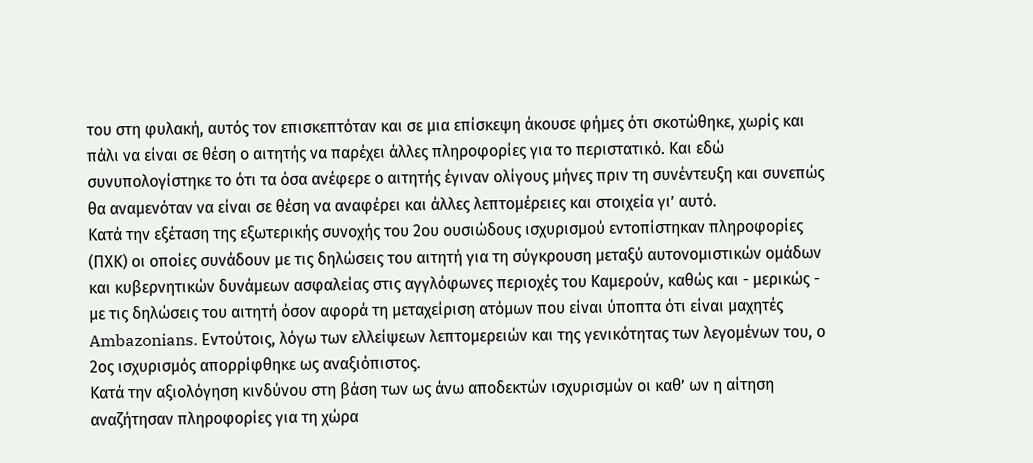του στη φυλακή, αυτός τον επισκεπτόταν και σε μια επίσκεψη άκουσε φήμες ότι σκοτώθηκε, χωρίς και πάλι να είναι σε θέση ο αιτητής να παρέχει άλλες πληροφορίες για το περιστατικό. Και εδώ συνυπολογίστηκε το ότι τα όσα ανέφερε ο αιτητής έγιναν ολίγους μήνες πριν τη συνέντευξη και συνεπώς θα αναμενόταν να είναι σε θέση να αναφέρει και άλλες λεπτομέρειες και στοιχεία γι’ αυτό.
Κατά την εξέταση της εξωτερικής συνοχής του 2ου ουσιώδους ισχυρισμού εντοπίστηκαν πληροφορίες (ΠΧΚ) οι οποίες συνάδουν με τις δηλώσεις του αιτητή για τη σύγκρουση μεταξύ αυτονομιστικών ομάδων και κυβερνητικών δυνάμεων ασφαλείας στις αγγλόφωνες περιοχές του Καμερούν, καθώς και - μερικώς - με τις δηλώσεις του αιτητή όσον αφορά τη μεταχείριση ατόμων που είναι ύποπτα ότι είναι μαχητές Ambazonians. Εντούτοις, λόγω των ελλείψεων λεπτομερειών και της γενικότητας των λεγομένων του, ο 2ος ισχυρισμός απορρίφθηκε ως αναξιόπιστος.
Κατά την αξιολόγηση κινδύνου στη βάση των ως άνω αποδεκτών ισχυρισμών οι καθ’ ων η αίτηση αναζήτησαν πληροφορίες για τη χώρα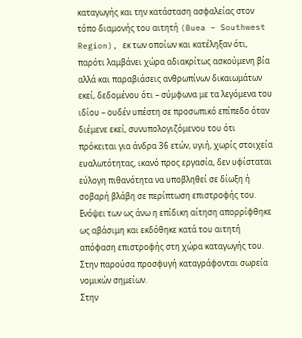καταγωγής και την κατάσταση ασφαλείας στον τόπο διαμονής του αιτητή (Buea – Southwest Region), εκ των οποίων και κατέληξαν ότι, παρότι λαμβάνει χώρα αδιακρίτως ασκούμενη βία αλλά και παραβιάσεις ανθρωπίνων δικαιωμάτων εκεί, δεδομένου ότι – σύμφωνα με τα λεγόμενα του ιδίου – ουδέν υπέστη σε προσωπικό επίπεδο όταν διέμενε εκεί, συνυπολογιζόμενου του ότι πρόκειται για άνδρα 36 ετών, υγιή, χωρίς στοιχεία ευαλωτότητας, ικανό προς εργασία, δεν υφίσταται εύλογη πιθανότητα να υποβληθεί σε δίωξη ή σοβαρή βλάβη σε περίπτωση επιστροφής του.
Ενόψει των ως άνω η επίδικη αίτηση απορρίφθηκε ως αβάσιμη και εκδόθηκε κατά του αιτητή απόφαση επιστροφής στη χώρα καταγωγής του.
Στην παρούσα προσφυγή καταγράφονται σωρεία νομικών σημείων.
Στην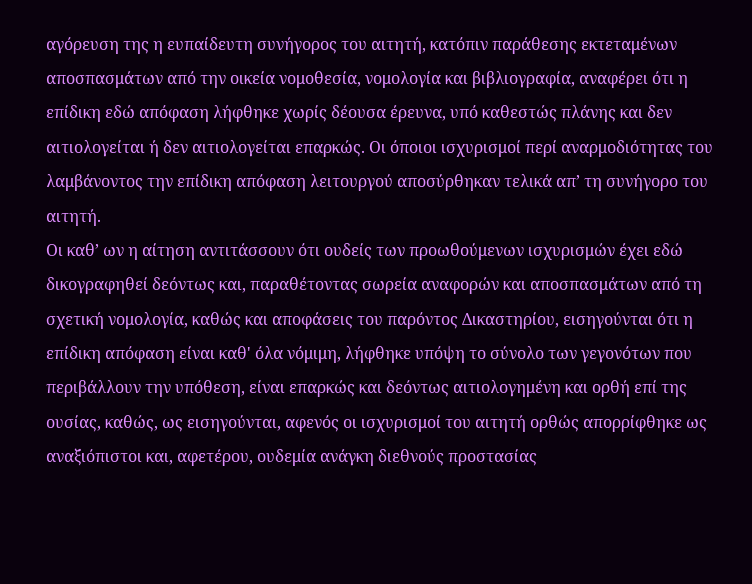αγόρευση της η ευπαίδευτη συνήγορος του αιτητή, κατόπιν παράθεσης εκτεταμένων αποσπασμάτων από την οικεία νομοθεσία, νομολογία και βιβλιογραφία, αναφέρει ότι η επίδικη εδώ απόφαση λήφθηκε χωρίς δέουσα έρευνα, υπό καθεστώς πλάνης και δεν αιτιολογείται ή δεν αιτιολογείται επαρκώς. Οι όποιοι ισχυρισμοί περί αναρμοδιότητας του λαμβάνοντος την επίδικη απόφαση λειτουργού αποσύρθηκαν τελικά απ’ τη συνήγορο του αιτητή.
Οι καθ’ ων η αίτηση αντιτάσσουν ότι ουδείς των προωθούμενων ισχυρισμών έχει εδώ δικογραφηθεί δεόντως και, παραθέτοντας σωρεία αναφορών και αποσπασμάτων από τη σχετική νομολογία, καθώς και αποφάσεις του παρόντος Δικαστηρίου, εισηγούνται ότι η επίδικη απόφαση είναι καθ' όλα νόμιμη, λήφθηκε υπόψη το σύνολο των γεγονότων που περιβάλλουν την υπόθεση, είναι επαρκώς και δεόντως αιτιολογημένη και ορθή επί της ουσίας, καθώς, ως εισηγούνται, αφενός οι ισχυρισμοί του αιτητή ορθώς απορρίφθηκε ως αναξιόπιστοι και, αφετέρου, ουδεμία ανάγκη διεθνούς προστασίας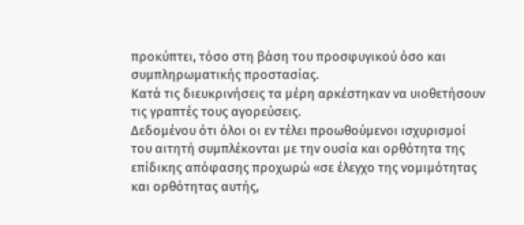προκύπτει, τόσο στη βάση του προσφυγικού όσο και συμπληρωματικής προστασίας.
Κατά τις διευκρινήσεις τα μέρη αρκέστηκαν να υιοθετήσουν τις γραπτές τους αγορεύσεις.
Δεδομένου ότι όλοι οι εν τέλει προωθούμενοι ισχυρισμοί του αιτητή συμπλέκονται με την ουσία και ορθότητα της επίδικης απόφασης προχωρώ «σε έλεγχο της νομιμότητας και ορθότητας αυτής,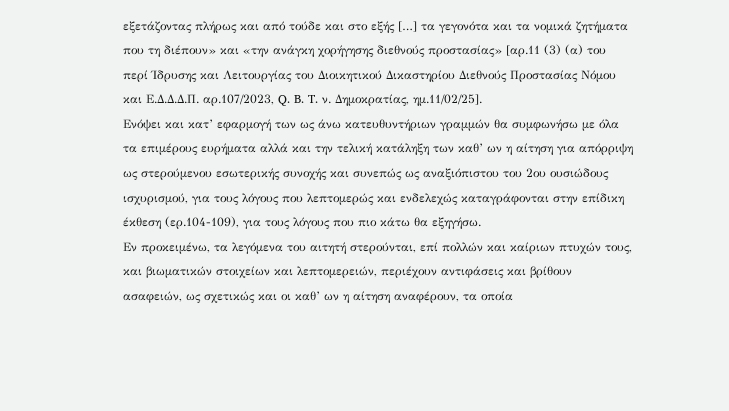εξετάζοντας πλήρως και από τούδε και στο εξής […] τα γεγονότα και τα νομικά ζητήματα που τη διέπουν» και «την ανάγκη χορήγησης διεθνούς προστασίας» [αρ.11 (3) (α) του περί Ίδρυσης και Λειτουργίας του Διοικητικού Δικαστηρίου Διεθνούς Προστασίας Νόμου και Ε.Δ.Δ.Δ.Π. αρ.107/2023, Q. B. T. ν. Δημοκρατίας, ημ.11/02/25].
Ενόψει και κατ’ εφαρμογή των ως άνω κατευθυντήριων γραμμών θα συμφωνήσω με όλα τα επιμέρους ευρήματα αλλά και την τελική κατάληξη των καθ’ ων η αίτηση για απόρριψη ως στερούμενου εσωτερικής συνοχής και συνεπώς ως αναξιόπιστου του 2ου ουσιώδους ισχυρισμού, για τους λόγους που λεπτομερώς και ενδελεχώς καταγράφονται στην επίδικη έκθεση (ερ.104-109), για τους λόγους που πιο κάτω θα εξηγήσω.
Εν προκειμένω, τα λεγόμενα του αιτητή στερούνται, επί πολλών και καίριων πτυχών τους, και βιωματικών στοιχείων και λεπτομερειών, περιέχουν αντιφάσεις και βρίθουν ασαφειών, ως σχετικώς και οι καθ’ ων η αίτηση αναφέρουν, τα οποία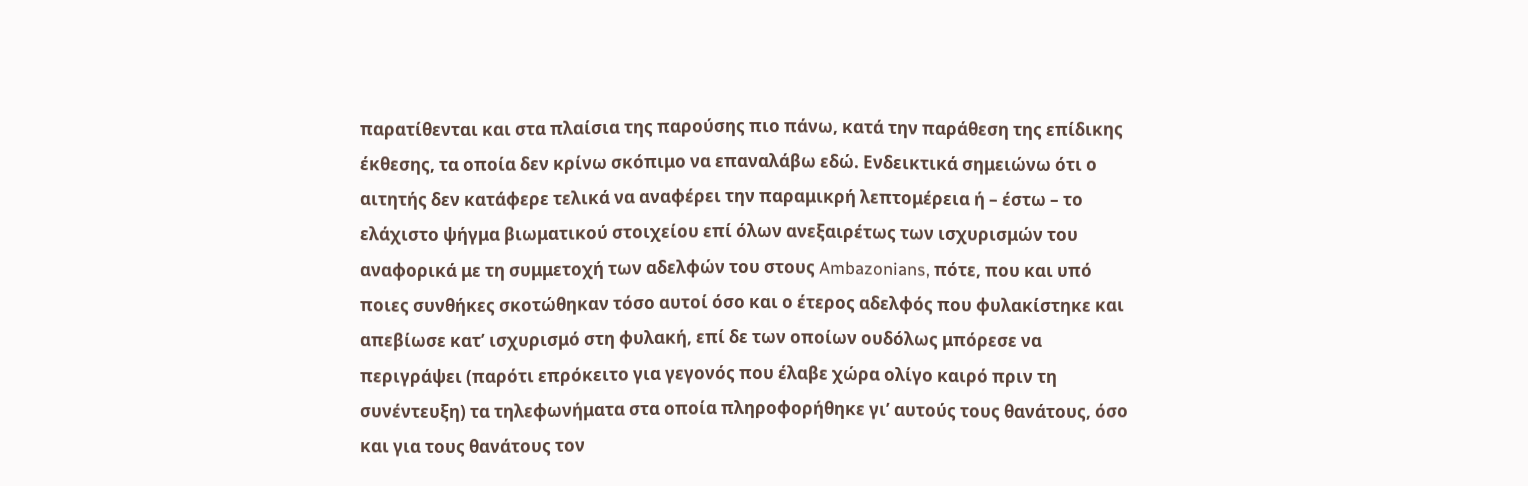παρατίθενται και στα πλαίσια της παρούσης πιο πάνω, κατά την παράθεση της επίδικης έκθεσης, τα οποία δεν κρίνω σκόπιμο να επαναλάβω εδώ. Ενδεικτικά σημειώνω ότι ο αιτητής δεν κατάφερε τελικά να αναφέρει την παραμικρή λεπτομέρεια ή – έστω – το ελάχιστο ψήγμα βιωματικού στοιχείου επί όλων ανεξαιρέτως των ισχυρισμών του αναφορικά με τη συμμετοχή των αδελφών του στους Ambazonians, πότε, που και υπό ποιες συνθήκες σκοτώθηκαν τόσο αυτοί όσο και ο έτερος αδελφός που φυλακίστηκε και απεβίωσε κατ’ ισχυρισμό στη φυλακή, επί δε των οποίων ουδόλως μπόρεσε να περιγράψει (παρότι επρόκειτο για γεγονός που έλαβε χώρα ολίγο καιρό πριν τη συνέντευξη) τα τηλεφωνήματα στα οποία πληροφορήθηκε γι’ αυτούς τους θανάτους, όσο και για τους θανάτους τον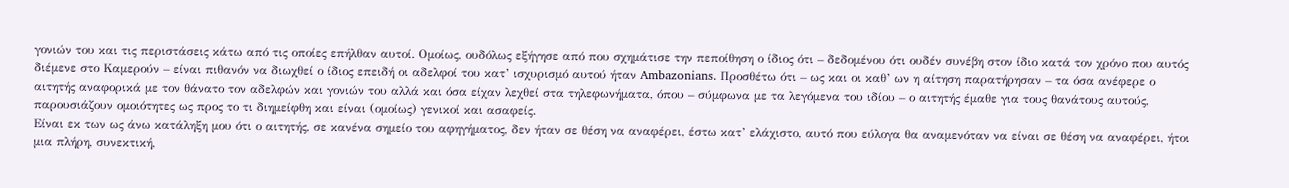γονιών του και τις περιστάσεις κάτω από τις οποίες επήλθαν αυτοί. Ομοίως, ουδόλως εξήγησε από που σχημάτισε την πεποίθηση ο ίδιος ότι – δεδομένου ότι ουδέν συνέβη στον ίδιο κατά τον χρόνο που αυτός διέμενε στο Καμερούν – είναι πιθανόν να διωχθεί ο ίδιος επειδή οι αδελφοί του κατ’ ισχυρισμό αυτού ήταν Ambazonians. Προσθέτω ότι – ως και οι καθ’ ων η αίτηση παρατήρησαν – τα όσα ανέφερε ο αιτητής αναφορικά με τον θάνατο τον αδελφών και γονιών του αλλά και όσα είχαν λεχθεί στα τηλεφωνήματα, όπου – σύμφωνα με τα λεγόμενα του ιδίου – ο αιτητής έμαθε για τους θανάτους αυτούς, παρουσιάζουν ομοιότητες ως προς το τι διημείφθη και είναι (ομοίως) γενικοί και ασαφείς.
Είναι εκ των ως άνω κατάληξη μου ότι ο αιτητής, σε κανένα σημείο του αφηγήματος, δεν ήταν σε θέση να αναφέρει, έστω κατ’ ελάχιστο, αυτό που εύλογα θα αναμενόταν να είναι σε θέση να αναφέρει, ήτοι μια πλήρη, συνεκτική,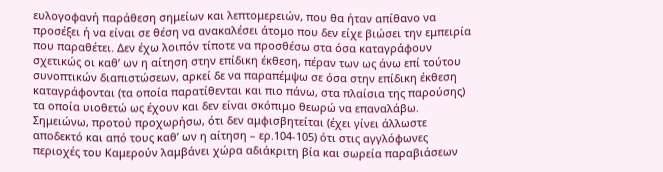ευλογοφανή παράθεση σημείων και λεπτομερειών, που θα ήταν απίθανο να προσέξει ή να είναι σε θέση να ανακαλέσει άτομο που δεν είχε βιώσει την εμπειρία που παραθέτει. Δεν έχω λοιπόν τίποτε να προσθέσω στα όσα καταγράφουν σχετικώς οι καθ’ ων η αίτηση στην επίδικη έκθεση, πέραν των ως άνω επί τούτου συνοπτικών διαπιστώσεων, αρκεί δε να παραπέμψω σε όσα στην επίδικη έκθεση καταγράφονται (τα οποία παρατίθενται και πιο πάνω, στα πλαίσια της παρούσης) τα οποία υιοθετώ ως έχουν και δεν είναι σκόπιμο θεωρώ να επαναλάβω.
Σημειώνω, προτού προχωρήσω, ότι δεν αμφισβητείται (έχει γίνει άλλωστε αποδεκτό και από τους καθ’ ων η αίτηση – ερ.104-105) ότι στις αγγλόφωνες περιοχές του Καμερούν λαμβάνει χώρα αδιάκριτη βία και σωρεία παραβιάσεων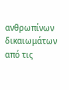ανθρωπίνων δικαιωμάτων από τις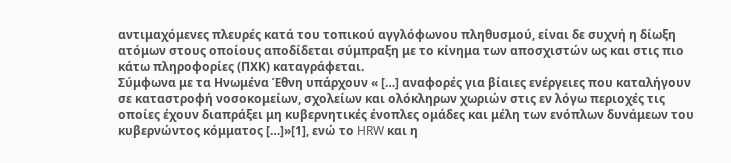αντιμαχόμενες πλευρές κατά του τοπικού αγγλόφωνου πληθυσμού, είναι δε συχνή η δίωξη ατόμων στους οποίους αποδίδεται σύμπραξη με το κίνημα των αποσχιστών ως και στις πιο κάτω πληροφορίες (ΠΧΚ) καταγράφεται.
Σύμφωνα με τα Ηνωμένα Έθνη υπάρχουν « […] αναφορές για βίαιες ενέργειες που καταλήγουν σε καταστροφή νοσοκομείων, σχολείων και ολόκληρων χωριών στις εν λόγω περιοχές τις οποίες έχουν διαπράξει μη κυβερνητικές ένοπλες ομάδες και μέλη των ενόπλων δυνάμεων του κυβερνώντος κόμματος […]»[1], ενώ το HRW και η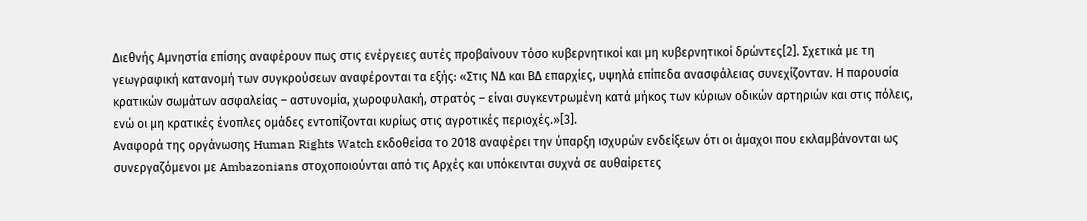Διεθνής Αμνηστία επίσης αναφέρουν πως στις ενέργειες αυτές προβαίνουν τόσο κυβερνητικοί και μη κυβερνητικοί δρώντες[2]. Σχετικά με τη γεωγραφική κατανομή των συγκρούσεων αναφέρονται τα εξής: «Στις ΝΔ και ΒΔ επαρχίες, υψηλά επίπεδα ανασφάλειας συνεχίζονταν. Η παρουσία κρατικών σωμάτων ασφαλείας – αστυνομία, χωροφυλακή, στρατός – είναι συγκεντρωμένη κατά μήκος των κύριων οδικών αρτηριών και στις πόλεις, ενώ οι μη κρατικές ένοπλες ομάδες εντοπίζονται κυρίως στις αγροτικές περιοχές.»[3].
Αναφορά της οργάνωσης Human Rights Watch εκδοθείσα το 2018 αναφέρει την ύπαρξη ισχυρών ενδείξεων ότι οι άμαχοι που εκλαμβάνονται ως συνεργαζόμενοι με Ambazonians στοχοποιούνται από τις Αρχές και υπόκεινται συχνά σε αυθαίρετες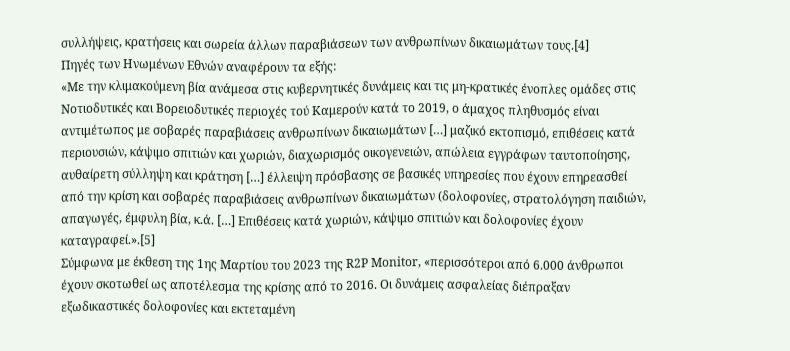συλλήψεις, κρατήσεις και σωρεία άλλων παραβιάσεων των ανθρωπίνων δικαιωμάτων τους.[4]
Πηγές των Ηνωμένων Εθνών αναφέρουν τα εξής:
«Με την κλιμακούμενη βία ανάμεσα στις κυβερνητικές δυνάμεις και τις μη-κρατικές ένοπλες ομάδες στις Νοτιοδυτικές και Βορειοδυτικές περιοχές τού Καμερούν κατά το 2019, ο άμαχος πληθυσμός είναι αντιμέτωπος με σοβαρές παραβιάσεις ανθρωπίνων δικαιωμάτων […] μαζικό εκτοπισμό, επιθέσεις κατά περιουσιών, κάψιμο σπιτιών και χωριών, διαχωρισμός οικογενειών, απώλεια εγγράφων ταυτοποίησης, αυθαίρετη σύλληψη και κράτηση […] έλλειψη πρόσβασης σε βασικές υπηρεσίες που έχουν επηρεασθεί από την κρίση και σοβαρές παραβιάσεις ανθρωπίνων δικαιωμάτων (δολοφονίες, στρατολόγηση παιδιών, απαγωγές, έμφυλη βία, κ.ά. […] Επιθέσεις κατά χωριών, κάψιμο σπιτιών και δολοφονίες έχουν καταγραφεί.».[5]
Σύμφωνα με έκθεση της 1ης Μαρτίου του 2023 της R2P Monitor, «περισσότεροι από 6.000 άνθρωποι έχουν σκοτωθεί ως αποτέλεσμα της κρίσης από το 2016. Οι δυνάμεις ασφαλείας διέπραξαν εξωδικαστικές δολοφονίες και εκτεταμένη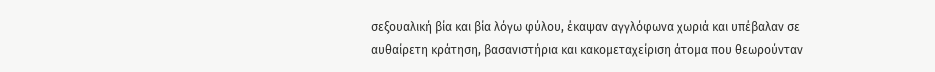σεξουαλική βία και βία λόγω φύλου, έκαψαν αγγλόφωνα χωριά και υπέβαλαν σε αυθαίρετη κράτηση, βασανιστήρια και κακομεταχείριση άτομα που θεωρούνταν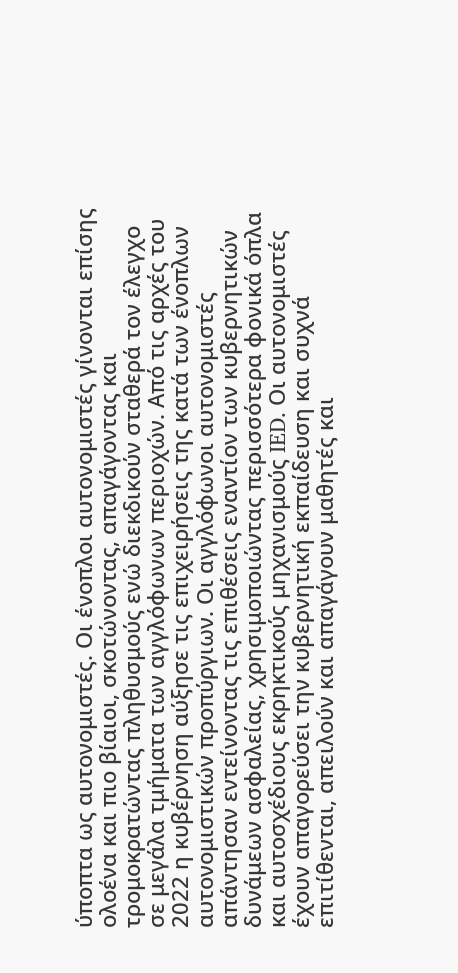ύποπτα ως αυτονομιστές. Οι ένοπλοι αυτονομιστές γίνονται επίσης ολοένα και πιο βίαιοι, σκοτώνοντας, απαγάγοντας και τρομοκρατώντας πληθυσμούς ενώ διεκδικούν σταθερά τον έλεγχο σε μεγάλα τμήματα των αγγλόφωνων περιοχών. Από τις αρχές του 2022 η κυβέρνηση αύξησε τις επιχειρήσεις της κατά των ένοπλων αυτονομιστικών προπύργιων. Οι αγγλόφωνοι αυτονομιστές απάντησαν εντείνοντας τις επιθέσεις εναντίον των κυβερνητικών δυνάμεων ασφαλείας, χρησιμοποιώντας περισσότερα φονικά όπλα και αυτοσχέδιους εκρηκτικούς μηχανισμούς IED. Οι αυτονομιστές έχουν απαγορεύσει την κυβερνητική εκπαίδευση και συχνά επιτίθενται, απειλούν και απαγάγουν μαθητές και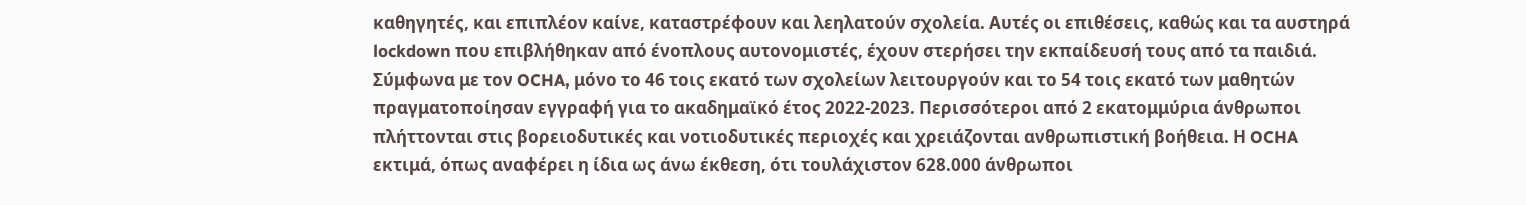καθηγητές, και επιπλέον καίνε, καταστρέφουν και λεηλατούν σχολεία. Αυτές οι επιθέσεις, καθώς και τα αυστηρά lockdown που επιβλήθηκαν από ένοπλους αυτονομιστές, έχουν στερήσει την εκπαίδευσή τους από τα παιδιά. Σύμφωνα με τον OCHA, μόνο το 46 τοις εκατό των σχολείων λειτουργούν και το 54 τοις εκατό των μαθητών πραγματοποίησαν εγγραφή για το ακαδημαϊκό έτος 2022-2023. Περισσότεροι από 2 εκατομμύρια άνθρωποι πλήττονται στις βορειοδυτικές και νοτιοδυτικές περιοχές και χρειάζονται ανθρωπιστική βοήθεια. Η OCHA εκτιμά, όπως αναφέρει η ίδια ως άνω έκθεση, ότι τουλάχιστον 628.000 άνθρωποι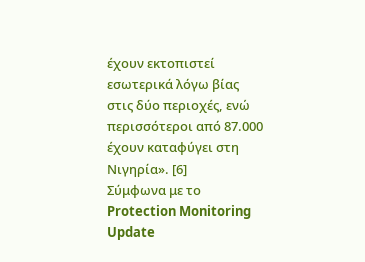έχουν εκτοπιστεί εσωτερικά λόγω βίας στις δύο περιοχές, ενώ περισσότεροι από 87.000 έχουν καταφύγει στη Νιγηρία». [6]
Σύμφωνα με το Protection Monitoring Update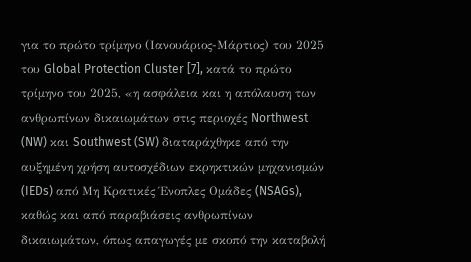για το πρώτο τρίμηνο (Ιανουάριος-Μάρτιος) του 2025 του Global Protection Cluster [7], κατά το πρώτο τρίμηνο του 2025, «η ασφάλεια και η απόλαυση των ανθρωπίνων δικαιωμάτων στις περιοχές Northwest (NW) και Southwest (SW) διαταράχθηκε από την αυξημένη χρήση αυτοσχέδιων εκρηκτικών μηχανισμών (IEDs) από Μη Κρατικές Ένοπλες Ομάδες (NSAGs), καθώς και από παραβιάσεις ανθρωπίνων δικαιωμάτων, όπως απαγωγές με σκοπό την καταβολή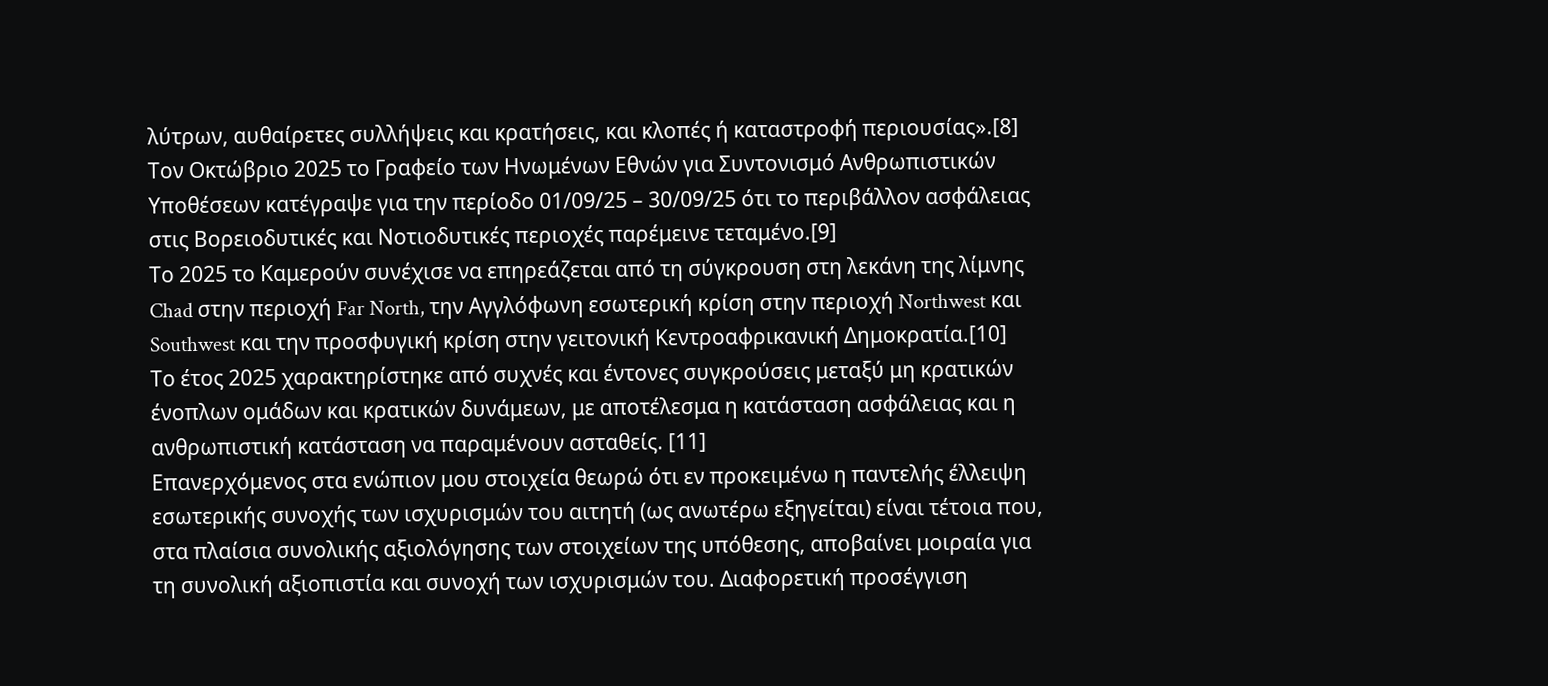λύτρων, αυθαίρετες συλλήψεις και κρατήσεις, και κλοπές ή καταστροφή περιουσίας».[8]
Τον Οκτώβριο 2025 το Γραφείο των Ηνωμένων Εθνών για Συντονισμό Ανθρωπιστικών Υποθέσεων κατέγραψε για την περίοδο 01/09/25 – 30/09/25 ότι το περιβάλλον ασφάλειας στις Βορειοδυτικές και Νοτιοδυτικές περιοχές παρέμεινε τεταμένο.[9]
Το 2025 το Καμερούν συνέχισε να επηρεάζεται από τη σύγκρουση στη λεκάνη της λίμνης Chad στην περιοχή Far North, την Αγγλόφωνη εσωτερική κρίση στην περιοχή Northwest και Southwest και την προσφυγική κρίση στην γειτονική Κεντροαφρικανική Δημοκρατία.[10]
Το έτος 2025 χαρακτηρίστηκε από συχνές και έντονες συγκρούσεις μεταξύ μη κρατικών ένοπλων ομάδων και κρατικών δυνάμεων, με αποτέλεσμα η κατάσταση ασφάλειας και η ανθρωπιστική κατάσταση να παραμένουν ασταθείς. [11]
Επανερχόμενος στα ενώπιον μου στοιχεία θεωρώ ότι εν προκειμένω η παντελής έλλειψη εσωτερικής συνοχής των ισχυρισμών του αιτητή (ως ανωτέρω εξηγείται) είναι τέτοια που, στα πλαίσια συνολικής αξιολόγησης των στοιχείων της υπόθεσης, αποβαίνει μοιραία για τη συνολική αξιοπιστία και συνοχή των ισχυρισμών του. Διαφορετική προσέγγιση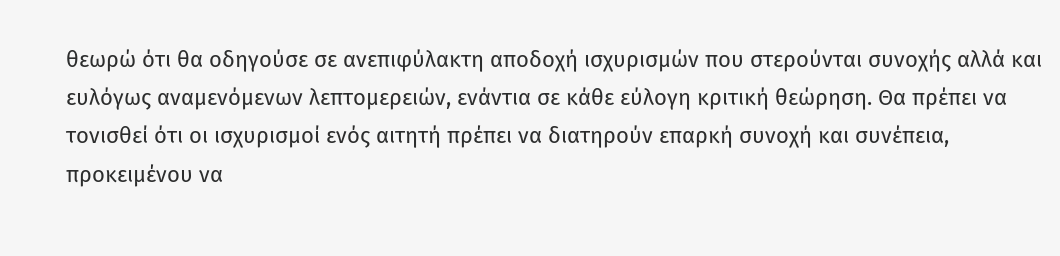θεωρώ ότι θα οδηγούσε σε ανεπιφύλακτη αποδοχή ισχυρισμών που στερούνται συνοχής αλλά και ευλόγως αναμενόμενων λεπτομερειών, ενάντια σε κάθε εύλογη κριτική θεώρηση. Θα πρέπει να τονισθεί ότι οι ισχυρισμοί ενός αιτητή πρέπει να διατηρούν επαρκή συνοχή και συνέπεια, προκειμένου να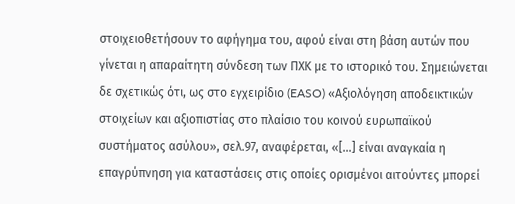στοιχειοθετήσουν το αφήγημα του, αφού είναι στη βάση αυτών που γίνεται η απαραίτητη σύνδεση των ΠΧΚ με το ιστορικό του. Σημειώνεται δε σχετικώς ότι, ως στο εγχειρίδιο (EASO) «Αξιολόγηση αποδεικτικών στοιχείων και αξιοπιστίας στο πλαίσιο του κοινού ευρωπαϊκού συστήματος ασύλου», σελ.97, αναφέρεται, «[…] είναι αναγκαία η επαγρύπνηση για καταστάσεις στις οποίες ορισμένοι αιτούντες μπορεί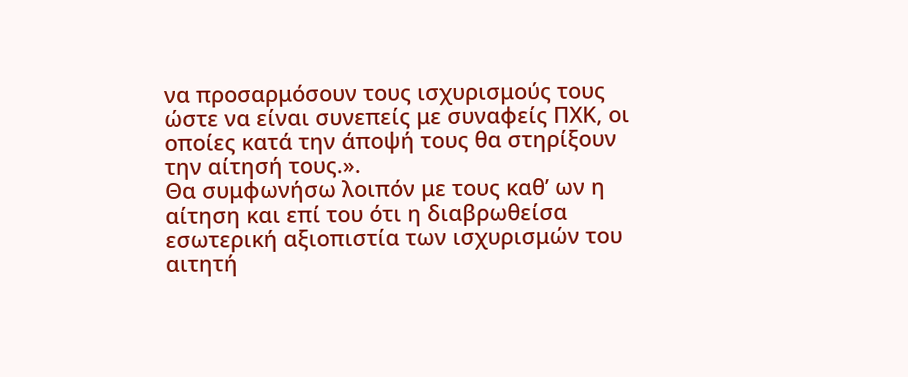να προσαρμόσουν τους ισχυρισμούς τους ώστε να είναι συνεπείς με συναφείς ΠΧΚ, οι οποίες κατά την άποψή τους θα στηρίξουν την αίτησή τους.».
Θα συμφωνήσω λοιπόν με τους καθ’ ων η αίτηση και επί του ότι η διαβρωθείσα εσωτερική αξιοπιστία των ισχυρισμών του αιτητή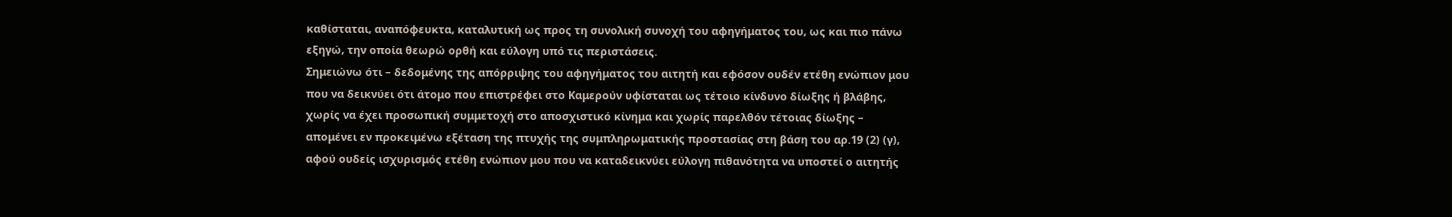καθίσταται, αναπόφευκτα, καταλυτική ως προς τη συνολική συνοχή του αφηγήματος του, ως και πιο πάνω εξηγώ, την οποία θεωρώ ορθή και εύλογη υπό τις περιστάσεις.
Σημειώνω ότι – δεδομένης της απόρριψης του αφηγήματος του αιτητή και εφόσον ουδέν ετέθη ενώπιον μου που να δεικνύει ότι άτομο που επιστρέφει στο Καμερούν υφίσταται ως τέτοιο κίνδυνο δίωξης ή βλάβης, χωρίς να έχει προσωπική συμμετοχή στο αποσχιστικό κίνημα και χωρίς παρελθόν τέτοιας δίωξης – απομένει εν προκειμένω εξέταση της πτυχής της συμπληρωματικής προστασίας στη βάση του αρ.19 (2) (γ), αφού ουδείς ισχυρισμός ετέθη ενώπιον μου που να καταδεικνύει εύλογη πιθανότητα να υποστεί ο αιτητής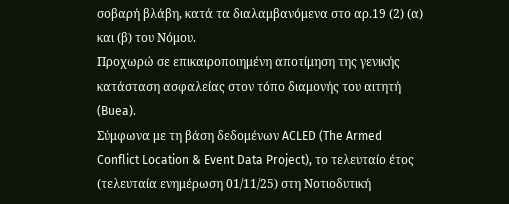σοβαρή βλάβη, κατά τα διαλαμβανόμενα στο αρ.19 (2) (α) και (β) του Νόμου.
Προχωρώ σε επικαιροποιημένη αποτίμηση της γενικής κατάσταση ασφαλείας στον τόπο διαμονής του αιτητή (Buea).
Σύμφωνα με τη βάση δεδομένων ACLED (The Armed Conflict Location & Event Data Project), το τελευταίο έτος (τελευταία ενημέρωση 01/11/25) στη Νοτιοδυτική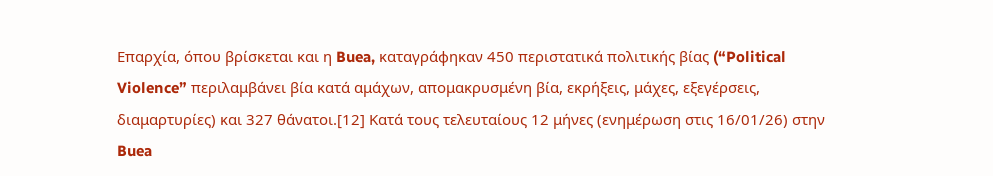Επαρχία, όπου βρίσκεται και η Buea, καταγράφηκαν 450 περιστατικά πολιτικής βίας (“Political Violence” περιλαμβάνει βία κατά αμάχων, απομακρυσμένη βία, εκρήξεις, μάχες, εξεγέρσεις, διαμαρτυρίες) και 327 θάνατοι.[12] Κατά τους τελευταίους 12 μήνες (ενημέρωση στις 16/01/26) στην Buea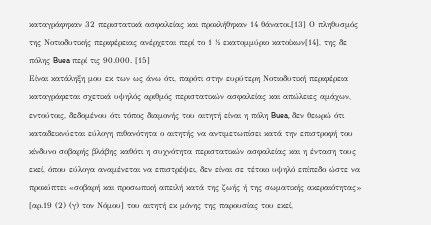καταγράφηκαν 32 περιστατικά ασφαλείας και προκλήθηκαν 14 θάνατοι.[13] Ο πληθυσμός της Νοτιοδυτικής περιφέρειας ανέρχεται περί το 1 ½ εκατομμύριο κατοίκων[14], της δε πόλης Buea περί τις 90.000. [15]
Είναι κατάληξη μου εκ των ως άνω ότι, παρότι στην ευρύτερη Νοτιοδυτική περιφέρεια καταγράφεται σχετικά υψηλός αριθμός περιστατικών ασφαλείας και απώλειες αμάχων, εντούτοις, δεδομένου ότι τόπος διαμονής του αιτητή είναι η πόλη Buea, δεν θεωρώ ότι καταδεικνύεται εύλογη πιθανότητα ο αιτητής να αντιμετωπίσει κατά την επιστροφή του κίνδυνο σοβαρής βλάβης καθότι η συχνότητα περιστατικών ασφαλείας και η ένταση τους εκεί, όπου εύλογα αναμένεται να επιστρέψει, δεν είναι σε τέτοιο υψηλό επίπεδο ώστε να προκύπτει «σοβαρή και προσωπική απειλή κατά της ζωής ή της σωματικής ακεραιότητας» [αρ.19 (2) (γ) τον Νόμου] του αιτητή εκ μόνης της παρουσίας του εκεί,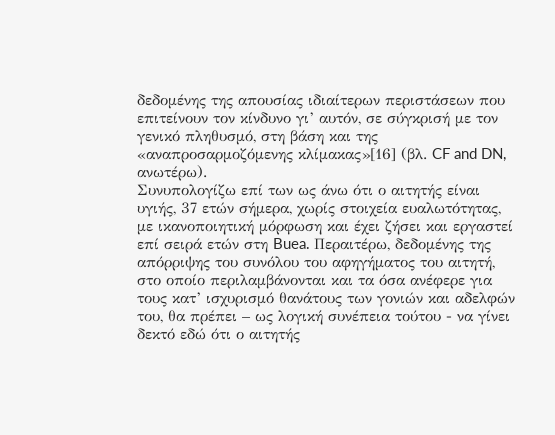δεδομένης της απουσίας ιδιαίτερων περιστάσεων που επιτείνουν τον κίνδυνο γι’ αυτόν, σε σύγκρισή με τον γενικό πληθυσμό, στη βάση και της «αναπροσαρμοζόμενης κλίμακας»[16] (βλ. CF and DN, ανωτέρω).
Συνυπολογίζω επί των ως άνω ότι ο αιτητής είναι υγιής, 37 ετών σήμερα, χωρίς στοιχεία ευαλωτότητας, με ικανοποιητική μόρφωση και έχει ζήσει και εργαστεί επί σειρά ετών στη Buea. Περαιτέρω, δεδομένης της απόρριψης του συνόλου του αφηγήματος του αιτητή, στο οποίο περιλαμβάνονται και τα όσα ανέφερε για τους κατ’ ισχυρισμό θανάτους των γονιών και αδελφών του, θα πρέπει – ως λογική συνέπεια τούτου - να γίνει δεκτό εδώ ότι ο αιτητής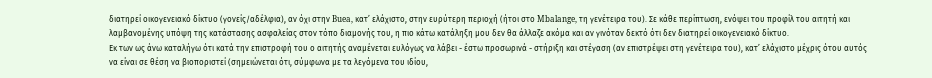διατηρεί οικογενειακό δίκτυο (γονείς/αδέλφια), αν όχι στην Buea, κατ’ ελάχιστο, στην ευρύτερη περιοχή (ήτοι στο Mbalange, τη γενέτειρα του). Σε κάθε περίπτωση, ενόψει του προφίλ του αιτητή και λαμβανομένης υπόψη της κατάστασης ασφαλείας στον τόπο διαμονής του, η πιο κάτω κατάληξη μου δεν θα άλλαζε ακόμα και αν γινόταν δεκτό ότι δεν διατηρεί οικογενειακό δίκτυο.
Εκ των ως άνω καταλήγω ότι κατά την επιστροφή του ο αιτητής αναμένεται ευλόγως να λάβει - έστω προσωρινά - στήριξη και στέγαση (αν επιστρέψει στη γενέτειρα του), κατ’ ελάχιστο μέχρις ότου αυτός να είναι σε θέση να βιοποριστεί (σημειώνεται ότι, σύμφωνα με τα λεγόμενα του ιδίου,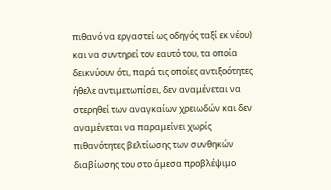πιθανό να εργαστεί ως οδηγός ταξί εκ νέου) και να συντηρεί τον εαυτό του, τα οποία δεικνύουν ότι, παρά τις οποίες αντιξοότητες ήθελε αντιμετωπίσει, δεν αναμένεται να στερηθεί των αναγκαίων χρειωδών και δεν αναμένεται να παραμείνει χωρίς πιθανότητες βελτίωσης των συνθηκών διαβίωσης του στο άμεσα προβλέψιμο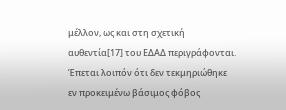μέλλον, ως και στη σχετική αυθεντία[17] του ΕΔΑΔ περιγράφονται.
Έπεται λοιπόν ότι δεν τεκμηριώθηκε εν προκειμένω βάσιμος φόβος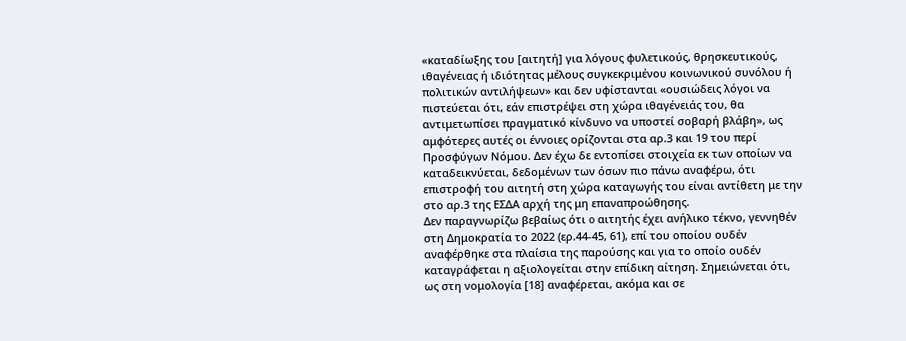«καταδίωξης του [αιτητή] για λόγους φυλετικούς, θρησκευτικούς, ιθαγένειας ή ιδιότητας μέλους συγκεκριμένου κοινωνικού συνόλου ή πολιτικών αντιλήψεων» και δεν υφίστανται «ουσιώδεις λόγοι να πιστεύεται ότι, εάν επιστρέψει στη χώρα ιθαγένειάς του, θα αντιμετωπίσει πραγματικό κίνδυνο να υποστεί σοβαρή βλάβη», ως αμφότερες αυτές οι έννοιες ορίζονται στα αρ.3 και 19 του περί Προσφύγων Νόμου. Δεν έχω δε εντοπίσει στοιχεία εκ των οποίων να καταδεικνύεται, δεδομένων των όσων πιο πάνω αναφέρω, ότι επιστροφή του αιτητή στη χώρα καταγωγής του είναι αντίθετη με την στο αρ.3 της ΕΣΔΑ αρχή της μη επαναπροώθησης.
Δεν παραγνωρίζω βεβαίως ότι o αιτητής έχει ανήλικο τέκνο, γεννηθέν στη Δημοκρατία το 2022 (ερ.44-45, 61), επί του οποίου ουδέν αναφέρθηκε στα πλαίσια της παρούσης και για το οποίο ουδέν καταγράφεται η αξιολογείται στην επίδικη αίτηση. Σημειώνεται ότι, ως στη νομολογία [18] αναφέρεται, ακόμα και σε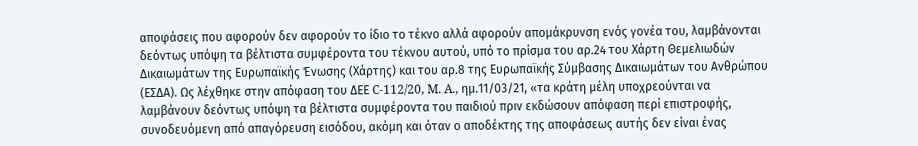αποφάσεις που αφορούν δεν αφορούν το ίδιο το τέκνο αλλά αφορούν απομάκρυνση ενός γονέα του, λαμβάνονται δεόντως υπόψη τα βέλτιστα συμφέροντα του τέκνου αυτού, υπό το πρίσμα του αρ.24 του Χάρτη Θεμελιωδών Δικαιωμάτων της Ευρωπαϊκής Ένωσης (Χάρτης) και του αρ.8 της Ευρωπαϊκής Σύμβασης Δικαιωμάτων του Ανθρώπου (ΕΣΔΑ). Ως λέχθηκε στην απόφαση του ΔΕΕ C-112/20, M. A., ημ.11/03/21, «τα κράτη μέλη υποχρεούνται να λαμβάνουν δεόντως υπόψη τα βέλτιστα συμφέροντα του παιδιού πριν εκδώσουν απόφαση περί επιστροφής, συνοδευόμενη από απαγόρευση εισόδου, ακόμη και όταν ο αποδέκτης της αποφάσεως αυτής δεν είναι ένας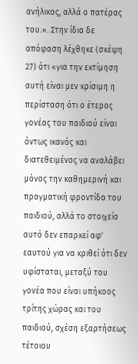ανήλικος, αλλά ο πατέρας του.». Στην ίδια δε απόφαση λέχθηκε (σκέψη 27) ότι «για την εκτίμηση αυτή είναι μεν κρίσιμη η περίσταση ότι ο έτερος γονέας του παιδιού είναι όντως ικανός και διατεθειμένος να αναλάβει μόνος την καθημερινή και πραγματική φροντίδα του παιδιού, αλλά το στοιχείο αυτό δεν επαρκεί αφ' εαυτού για να κριθεί ότι δεν υφίσταται, μεταξύ του γονέα που είναι υπήκοος τρίτης χώρας και του παιδιού, σχέση εξαρτήσεως τέτοιου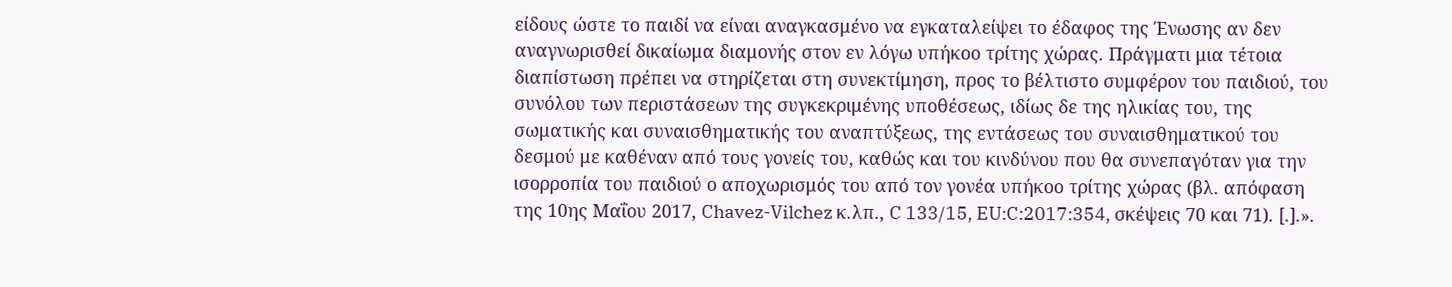είδους ώστε το παιδί να είναι αναγκασμένο να εγκαταλείψει το έδαφος της Ένωσης αν δεν αναγνωρισθεί δικαίωμα διαμονής στον εν λόγω υπήκοο τρίτης χώρας. Πράγματι μια τέτοια διαπίστωση πρέπει να στηρίζεται στη συνεκτίμηση, προς το βέλτιστο συμφέρον του παιδιού, του συνόλου των περιστάσεων της συγκεκριμένης υποθέσεως, ιδίως δε της ηλικίας του, της σωματικής και συναισθηματικής του αναπτύξεως, της εντάσεως του συναισθηματικού του δεσμού με καθέναν από τους γονείς του, καθώς και του κινδύνου που θα συνεπαγόταν για την ισορροπία του παιδιού ο αποχωρισμός του από τον γονέα υπήκοο τρίτης χώρας (βλ. απόφαση της 10ης Μαΐου 2017, Chavez-Vilchez κ.λπ., C 133/15, EU:C:2017:354, σκέψεις 70 και 71). [.].».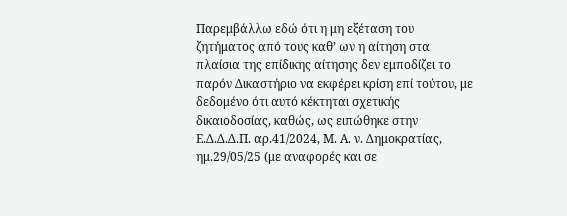Παρεμβάλλω εδώ ότι η μη εξέταση του ζητήματος από τους καθ’ ων η αίτηση στα πλαίσια της επίδικης αίτησης δεν εμποδίζει το παρόν Δικαστήριο να εκφέρει κρίση επί τούτου, με δεδομένο ότι αυτό κέκτηται σχετικής δικαιοδοσίας, καθώς, ως ειπώθηκε στην Ε.Δ.Δ.Δ.Π. αρ.41/2024, Μ. Α. ν. Δημοκρατίας, ημ.29/05/25 (με αναφορές και σε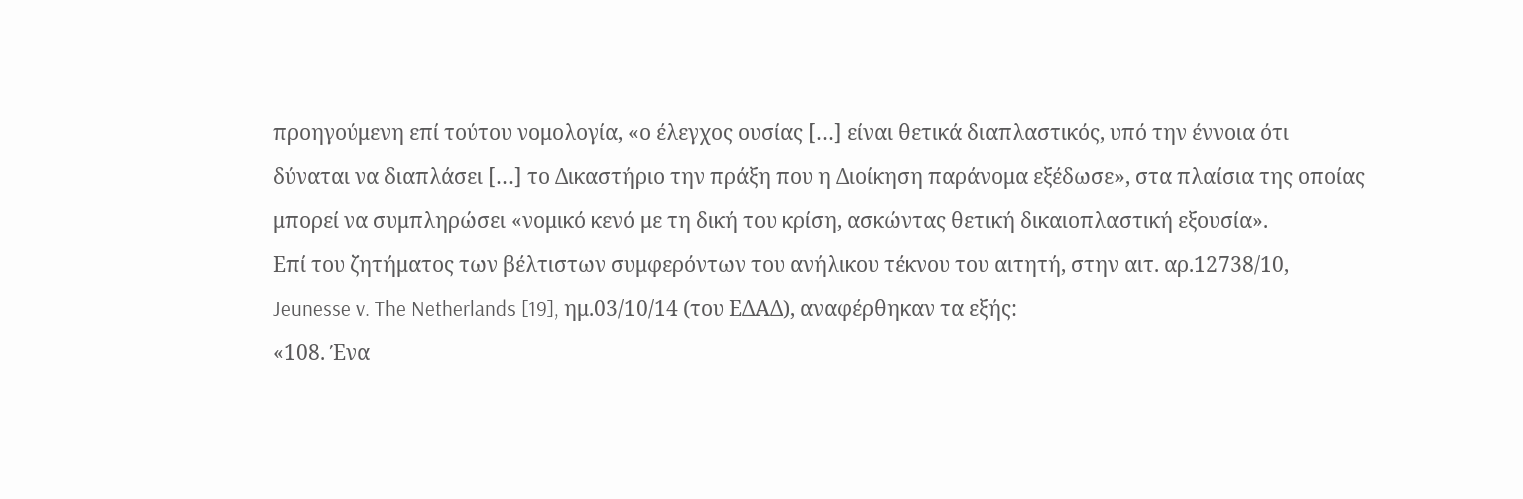προηγούμενη επί τούτου νομολογία, «ο έλεγχος ουσίας […] είναι θετικά διαπλαστικός, υπό την έννοια ότι δύναται να διαπλάσει […] το Δικαστήριο την πράξη που η Διοίκηση παράνομα εξέδωσε», στα πλαίσια της οποίας μπορεί να συμπληρώσει «νομικό κενό με τη δική του κρίση, ασκώντας θετική δικαιοπλαστική εξουσία».
Επί του ζητήματος των βέλτιστων συμφερόντων του ανήλικου τέκνου του αιτητή, στην αιτ. αρ.12738/10, Jeunesse v. The Netherlands [19], ημ.03/10/14 (του ΕΔΑΔ), αναφέρθηκαν τα εξής:
«108. Ένα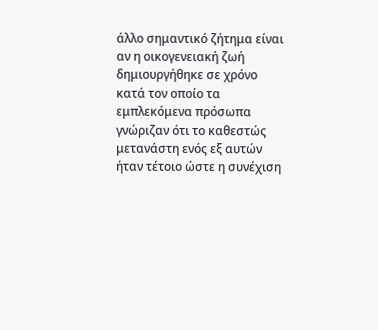άλλο σημαντικό ζήτημα είναι αν η οικογενειακή ζωή δημιουργήθηκε σε χρόνο κατά τον οποίο τα εμπλεκόμενα πρόσωπα γνώριζαν ότι το καθεστώς μετανάστη ενός εξ αυτών ήταν τέτοιο ώστε η συνέχιση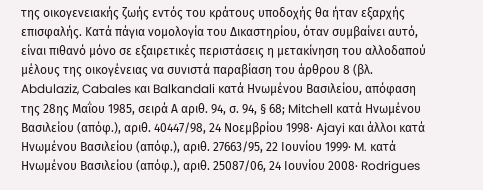της οικογενειακής ζωής εντός του κράτους υποδοχής θα ήταν εξαρχής επισφαλής. Κατά πάγια νομολογία του Δικαστηρίου, όταν συμβαίνει αυτό, είναι πιθανό μόνο σε εξαιρετικές περιστάσεις η μετακίνηση του αλλοδαπού μέλους της οικογένειας να συνιστά παραβίαση του άρθρου 8 (βλ. Abdulaziz, Cabales και Balkandali κατά Ηνωμένου Βασιλείου, απόφαση της 28ης Μαΐου 1985, σειρά Α αριθ. 94, σ. 94, § 68; Mitchell κατά Ηνωμένου Βασιλείου (απόφ.), αριθ. 40447/98, 24 Νοεμβρίου 1998· Ajayi και άλλοι κατά Ηνωμένου Βασιλείου (απόφ.), αριθ. 27663/95, 22 Ιουνίου 1999· M. κατά Ηνωμένου Βασιλείου (απόφ.), αριθ. 25087/06, 24 Ιουνίου 2008· Rodrigues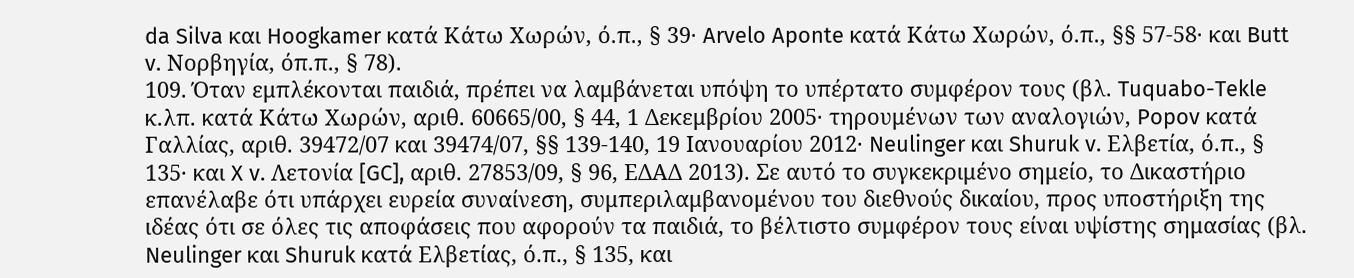da Silva και Hoogkamer κατά Κάτω Χωρών, ό.π., § 39· Arvelo Aponte κατά Κάτω Χωρών, ό.π., §§ 57-58· και Butt v. Νορβηγία, όπ.π., § 78).
109. Όταν εμπλέκονται παιδιά, πρέπει να λαμβάνεται υπόψη το υπέρτατο συμφέρον τους (βλ. Tuquabo-Tekle κ.λπ. κατά Κάτω Χωρών, αριθ. 60665/00, § 44, 1 Δεκεμβρίου 2005· τηρουμένων των αναλογιών, Popov κατά Γαλλίας, αριθ. 39472/07 και 39474/07, §§ 139-140, 19 Ιανουαρίου 2012· Neulinger και Shuruk v. Ελβετία, ό.π., § 135· και X v. Λετονία [GC], αριθ. 27853/09, § 96, ΕΔΑΔ 2013). Σε αυτό το συγκεκριμένο σημείο, το Δικαστήριο επανέλαβε ότι υπάρχει ευρεία συναίνεση, συμπεριλαμβανομένου του διεθνούς δικαίου, προς υποστήριξη της ιδέας ότι σε όλες τις αποφάσεις που αφορούν τα παιδιά, το βέλτιστο συμφέρον τους είναι υψίστης σημασίας (βλ. Neulinger και Shuruk κατά Ελβετίας, ό.π., § 135, και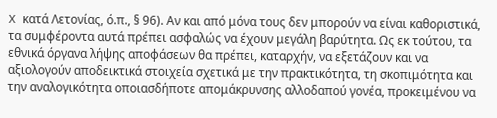X κατά Λετονίας, ό.π., § 96). Αν και από μόνα τους δεν μπορούν να είναι καθοριστικά, τα συμφέροντα αυτά πρέπει ασφαλώς να έχουν μεγάλη βαρύτητα. Ως εκ τούτου, τα εθνικά όργανα λήψης αποφάσεων θα πρέπει, καταρχήν, να εξετάζουν και να αξιολογούν αποδεικτικά στοιχεία σχετικά με την πρακτικότητα, τη σκοπιμότητα και την αναλογικότητα οποιασδήποτε απομάκρυνσης αλλοδαπού γονέα, προκειμένου να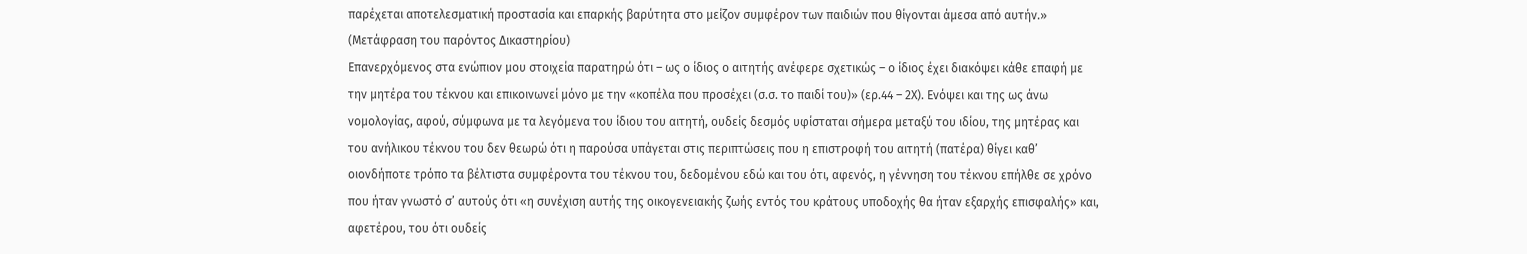παρέχεται αποτελεσματική προστασία και επαρκής βαρύτητα στο μείζον συμφέρον των παιδιών που θίγονται άμεσα από αυτήν.»
(Μετάφραση του παρόντος Δικαστηρίου)
Επανερχόμενος στα ενώπιον μου στοιχεία παρατηρώ ότι – ως ο ίδιος ο αιτητής ανέφερε σχετικώς – ο ίδιος έχει διακόψει κάθε επαφή με την μητέρα του τέκνου και επικοινωνεί μόνο με την «κοπέλα που προσέχει (σ.σ. το παιδί του)» (ερ.44 – 2Χ). Ενόψει και της ως άνω νομολογίας, αφού, σύμφωνα με τα λεγόμενα του ίδιου του αιτητή, ουδείς δεσμός υφίσταται σήμερα μεταξύ του ιδίου, της μητέρας και του ανήλικου τέκνου του δεν θεωρώ ότι η παρούσα υπάγεται στις περιπτώσεις που η επιστροφή του αιτητή (πατέρα) θίγει καθ’ οιονδήποτε τρόπο τα βέλτιστα συμφέροντα του τέκνου του, δεδομένου εδώ και του ότι, αφενός, η γέννηση του τέκνου επήλθε σε χρόνο που ήταν γνωστό σ’ αυτούς ότι «η συνέχιση αυτής της οικογενειακής ζωής εντός του κράτους υποδοχής θα ήταν εξαρχής επισφαλής» και, αφετέρου, του ότι ουδείς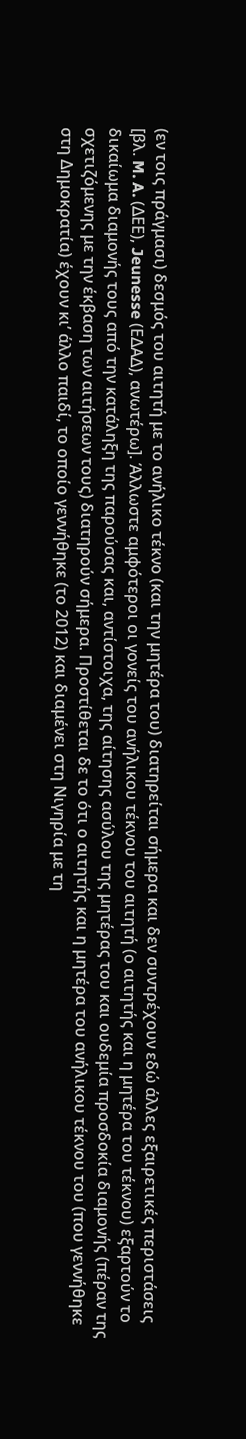(εν τοις πράγμασι) δεσμός του αιτητή με το ανήλικο τέκνο (και την μητέρα του) διατηρείται σήμερα και δεν συντρέχουν εδώ άλλες εξαιρετικές περιστάσεις [βλ. M. A. (ΔΕΕ), Jeunesse (ΕΔΑΔ), ανωτέρω]. Άλλωστε αμφότεροι οι γονείς του ανήλικου τέκνου του αιτητή (ο αιτητής και η μητέρα του τέκνου) εξαρτούν το δικαίωμα διαμονής τους από την κατάληξη της παρούσας και, αντίστοιχα, της αίτησης ασύλου της μητέρας του και ουδεμία προσδοκία διαμονής (πέραν της σχετιζόμενης με την έκβαση των αιτήσεων τους) διατηρούν σήμερα. Προστίθεται δε το ότι ο αιτητής και η μητέρα του ανήλικου τέκνου του (που γεννήθηκε στη Δημοκρατία) έχουν κι’ άλλο παιδί, το οποίο γεννήθηκε (το 2012) και διαμένει στη Νιγηρία με τη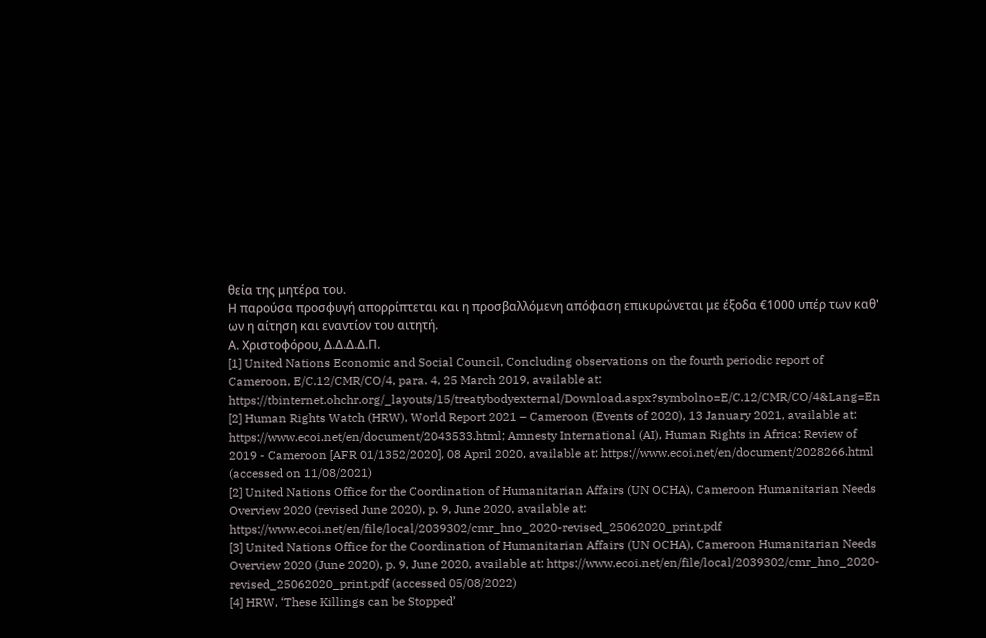θεία της μητέρα του.
Η παρούσα προσφυγή απορρίπτεται και η προσβαλλόμενη απόφαση επικυρώνεται με έξοδα €1000 υπέρ των καθ' ων η αίτηση και εναντίον του αιτητή.
Α. Χριστοφόρου, Δ.Δ.Δ.Δ.Π.
[1] United Nations Economic and Social Council, Concluding observations on the fourth periodic report of Cameroon, E/C.12/CMR/CO/4, para. 4, 25 March 2019, available at: https://tbinternet.ohchr.org/_layouts/15/treatybodyexternal/Download.aspx?symbolno=E/C.12/CMR/CO/4&Lang=En
[2] Human Rights Watch (HRW), World Report 2021 – Cameroon (Events of 2020), 13 January 2021, available at: https://www.ecoi.net/en/document/2043533.html; Amnesty International (AI), Human Rights in Africa: Review of 2019 - Cameroon [AFR 01/1352/2020], 08 April 2020, available at: https://www.ecoi.net/en/document/2028266.html (accessed on 11/08/2021)
[2] United Nations Office for the Coordination of Humanitarian Affairs (UN OCHA), Cameroon Humanitarian Needs Overview 2020 (revised June 2020), p. 9, June 2020, available at: https://www.ecoi.net/en/file/local/2039302/cmr_hno_2020-revised_25062020_print.pdf
[3] United Nations Office for the Coordination of Humanitarian Affairs (UN OCHA), Cameroon Humanitarian Needs Overview 2020 (June 2020), p. 9, June 2020, available at: https://www.ecoi.net/en/file/local/2039302/cmr_hno_2020-revised_25062020_print.pdf (accessed 05/08/2022)
[4] HRW, ‘These Killings can be Stopped’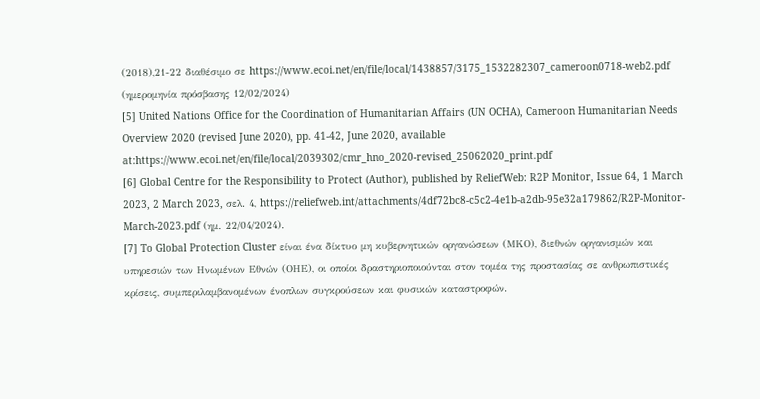(2018),21-22 διαθέσιμο σε https://www.ecoi.net/en/file/local/1438857/3175_1532282307_cameroon0718-web2.pdf (ημερομηνία πρόσβασης 12/02/2024)
[5] United Nations Office for the Coordination of Humanitarian Affairs (UN OCHA), Cameroon Humanitarian Needs Overview 2020 (revised June 2020), pp. 41-42, June 2020, available at:https://www.ecoi.net/en/file/local/2039302/cmr_hno_2020-revised_25062020_print.pdf
[6] Global Centre for the Responsibility to Protect (Author), published by ReliefWeb: R2P Monitor, Issue 64, 1 March 2023, 2 March 2023, σελ. 4, https://reliefweb.int/attachments/4df72bc8-c5c2-4e1b-a2db-95e32a179862/R2P-Monitor-March-2023.pdf (ημ. 22/04/2024).
[7] To Global Protection Cluster είναι ένα δίκτυο μη κυβερνητικών οργανώσεων (ΜΚΟ), διεθνών οργανισμών και υπηρεσιών των Ηνωμένων Εθνών (ΟΗΕ), οι οποίοι δραστηριοποιούνται στον τομέα της προστασίας σε ανθρωπιστικές κρίσεις, συμπεριλαμβανομένων ένοπλων συγκρούσεων και φυσικών καταστροφών.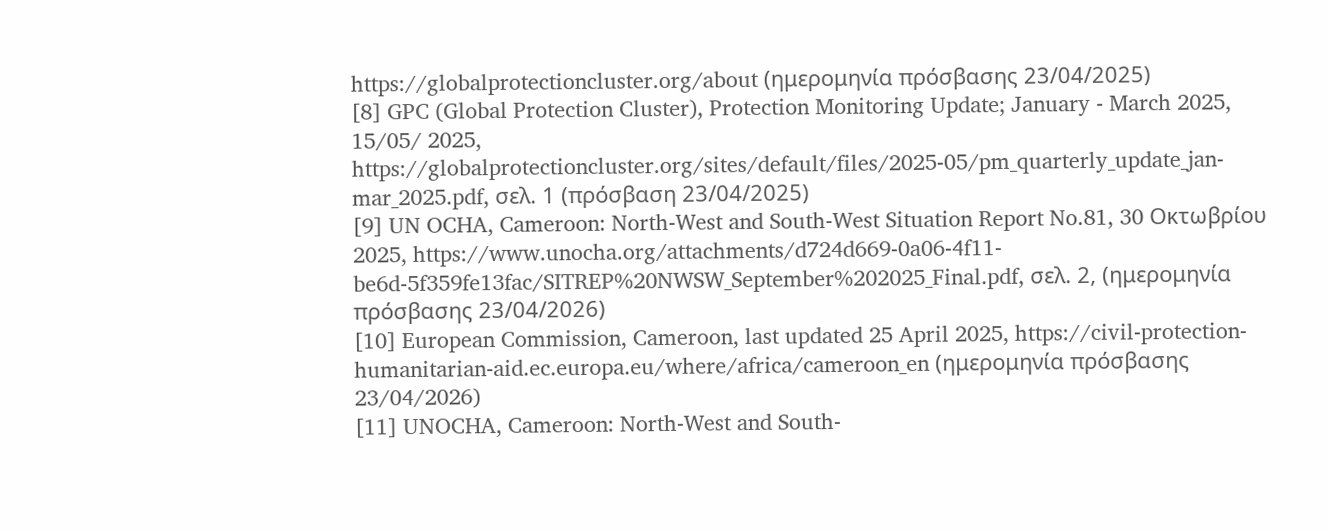https://globalprotectioncluster.org/about (ημερομηνία πρόσβασης 23/04/2025)
[8] GPC (Global Protection Cluster), Protection Monitoring Update; January - March 2025, 15/05/ 2025, https://globalprotectioncluster.org/sites/default/files/2025-05/pm_quarterly_update_jan-mar_2025.pdf, σελ. 1 (πρόσβαση 23/04/2025)
[9] UN OCHA, Cameroon: North-West and South-West Situation Report No.81, 30 Οκτωβρίου 2025, https://www.unocha.org/attachments/d724d669-0a06-4f11-be6d-5f359fe13fac/SITREP%20NWSW_September%202025_Final.pdf, σελ. 2, (ημερομηνία πρόσβασης 23/04/2026)
[10] European Commission, Cameroon, last updated 25 April 2025, https://civil-protection-humanitarian-aid.ec.europa.eu/where/africa/cameroon_en (ημερομηνία πρόσβασης 23/04/2026)
[11] UNOCHA, Cameroon: North-West and South-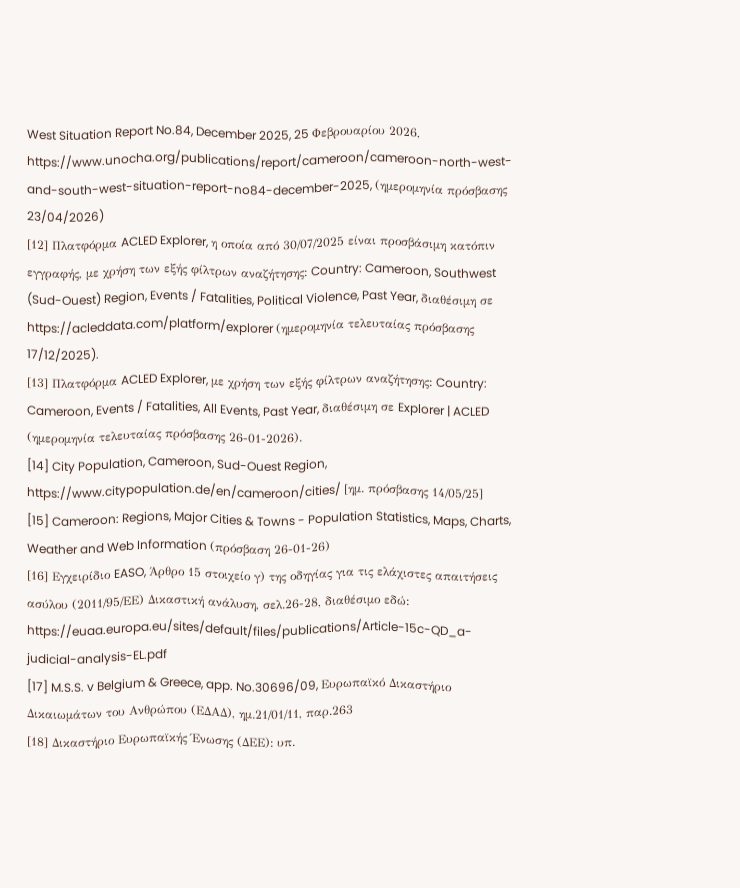West Situation Report No.84, December 2025, 25 Φεβρουαρίου 2026, https://www.unocha.org/publications/report/cameroon/cameroon-north-west-and-south-west-situation-report-no84-december-2025, (ημερομηνία πρόσβασης 23/04/2026)
[12] Πλατφόρμα ACLED Explorer, η οποία από 30/07/2025 είναι προσβάσιμη κατόπιν εγγραφής, με χρήση των εξής φίλτρων αναζήτησης: Country: Cameroon, Southwest (Sud-Ouest) Region, Events / Fatalities, Political Violence, Past Year, διαθέσιμη σε https://acleddata.com/platform/explorer (ημερομηνία τελευταίας πρόσβασης 17/12/2025).
[13] Πλατφόρμα ACLED Explorer, με χρήση των εξής φίλτρων αναζήτησης: Country: Cameroon, Events / Fatalities, All Events, Past Year, διαθέσιμη σε Explorer | ACLED (ημερομηνία τελευταίας πρόσβασης 26-01-2026).
[14] City Population, Cameroon, Sud-Ouest Region, https://www.citypopulation.de/en/cameroon/cities/ [ημ. πρόσβασης 14/05/25]
[15] Cameroon: Regions, Major Cities & Towns - Population Statistics, Maps, Charts, Weather and Web Information (πρόσβαση 26-01-26)
[16] Εγχειρίδιο EASO, Άρθρο 15 στοιχείο γ) της οδηγίας για τις ελάχιστες απαιτήσεις ασύλου (2011/95/ΕΕ) Δικαστική ανάλυση, σελ.26-28, διαθέσιμο εδώ: https://euaa.europa.eu/sites/default/files/publications/Article-15c-QD_a-judicial-analysis-EL.pdf
[17] M.S.S. v Belgium & Greece, app. No.30696/09, Ευρωπαϊκό Δικαστήριο Δικαιωμάτων του Ανθρώπου (ΕΔΑΔ), ημ.21/01/11, παρ.263
[18] Δικαστήριο Ευρωπαϊκής Ένωσης (ΔΕΕ): υπ.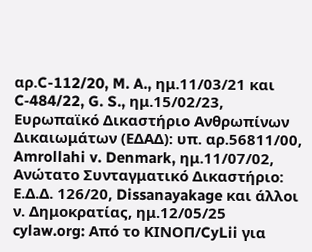αρ.C-112/20, M. A., ημ.11/03/21 και C‑484/22, G. S., ημ.15/02/23, Ευρωπαϊκό Δικαστήριο Ανθρωπίνων Δικαιωμάτων (ΕΔΑΔ): υπ. αρ.56811/00, Amrollahi v. Denmark, ημ.11/07/02, Ανώτατο Συνταγματικό Δικαστήριο: Ε.Δ.Δ. 126/20, Dissanayakage και άλλοι ν. Δημοκρατίας, ημ.12/05/25
cylaw.org: Από το ΚΙΝOΠ/CyLii για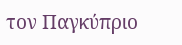τον Παγκύπριο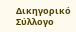Δικηγορικό Σύλλογο